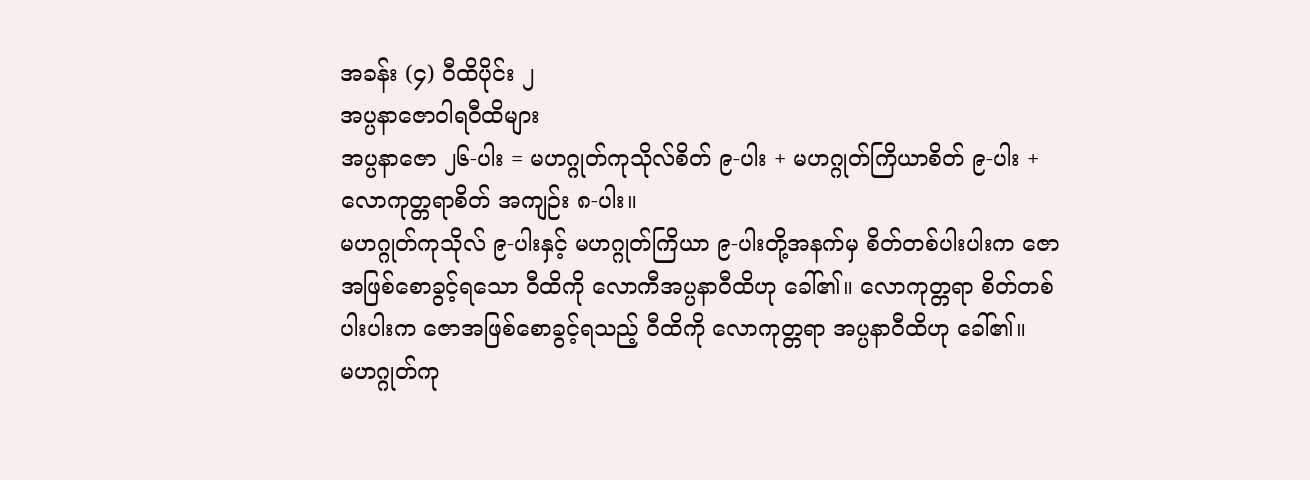အခန်း (၄) ဝီထိပိုင်း ၂
အပ္ပနာဇောဝါရဝီထိများ
အပ္ပနာဇော ၂၆-ပါး = မဟဂ္ဂုတ်ကုသိုလ်စိတ် ၉-ပါး + မဟဂ္ဂုတ်ကြိယာစိတ် ၉-ပါး + လောကုတ္တရာစိတ် အကျဉ်း ၈-ပါး။
မဟဂ္ဂုတ်ကုသိုလ် ၉-ပါးနှင့် မဟဂ္ဂုတ်ကြိယာ ၉-ပါးတို့အနက်မှ စိတ်တစ်ပါးပါးက ဇောအဖြစ်စောခွင့်ရသော ဝီထိကို လောကီအပ္ပနာဝီထိဟု ခေါ်၏။ လောကုတ္တရာ စိတ်တစ်ပါးပါးက ဇောအဖြစ်စောခွင့်ရသည့် ဝီထိကို လောကုတ္တရာ အပ္ပနာဝီထိဟု ခေါ်၏။
မဟဂ္ဂုတ်ကု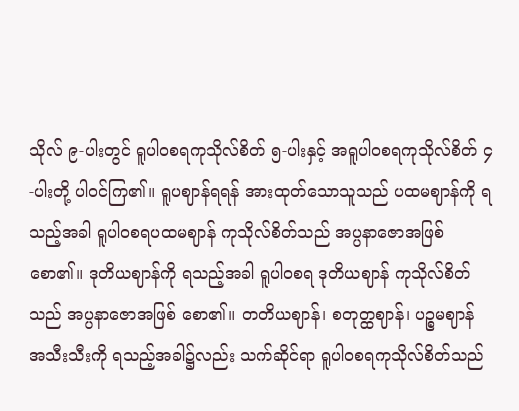သိုလ် ၉-ပါးတွင် ရူပါဝစရကုသိုလ်စိတ် ၅-ပါးနှင့် အရူပါဝစရကုသိုလ်စိတ် ၄-ပါးတို့ ပါဝင်ကြ၏။ ရူပဈာန်ရရန် အားထုတ်သောသူသည် ပထမဈာန်ကို ရသည့်အခါ ရူပါဝစရပထမဈာန် ကုသိုလ်စိတ်သည် အပ္ပနာဇောအဖြစ်စော၏။ ဒုတိယဈာန်ကို ရသည့်အခါ ရူပါဝစရ ဒုတိယဈာန် ကုသိုလ်စိတ်သည် အပ္ပနာဇောအဖြစ် စော၏။ တတိယဈာန်၊ စတုတ္ထဈာန်၊ ပဉ္စမဈာန် အသီးသီးကို ရသည့်အခါ၌လည်း သက်ဆိုင်ရာ ရူပါဝစရကုသိုလ်စိတ်သည်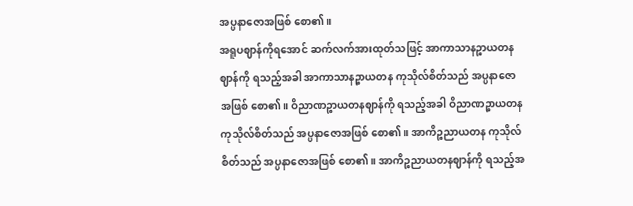အပ္ပနာဇောအဖြစ် စော၏။
အရူပဈာန်ကိုရအောင် ဆက်လက်အားထုတ်သဖြင့် အာကာသာနဉ္စာယတနဈာန်ကို ရသည့်အခါ အာကာသာနဉ္စာယတန ကုသိုလ်စိတ်သည် အပ္ပနာဇောအဖြစ် စော၏။ ဝိညာဏဉ္စာယတနဈာန်ကို ရသည့်အခါ ဝိညာဏဉ္စာယတန ကုသိုလ်စိတ်သည် အပ္ပနာဇောအဖြစ် စော၏။ အာကိဉ္စညာယတန ကုသိုလ်စိတ်သည် အပ္ပနာဇောအဖြစ် စော၏။ အာကိဉ္စညာယတနဈာန်ကို ရသည့်အ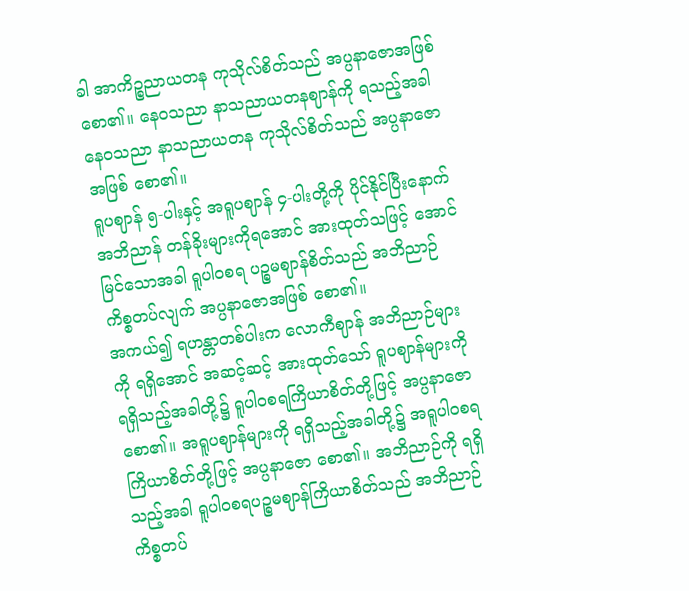ခါ အာကိဉ္စညာယတန ကုသိုလ်စိတ်သည် အပ္ပနာဇောအဖြစ် စော၏။ နေဝသညာ နာသညာယတနဈာန်ကို ရသည့်အခါ နေဝသညာ နာသညာယတန ကုသိုလ်စိတ်သည် အပ္ပနာဇောအဖြစ် စော၏။
ရူပဈာန် ၅-ပါးနှင့် အရူပဈာန် ၄-ပါးတို့ကို ပိုင်နိုင်ပြီးနောက် အဘိညာန် တန်ခိုးများကိုရအောင် အားထုတ်သဖြင့် အောင်မြင်သောအခါ ရူပါဝစရ ပဉ္စမဈာန်စိတ်သည် အဘိညာဉ်ကိစ္စတပ်လျက် အပ္ပနာဇောအဖြစ် စော၏။
အကယ်၍ ရဟန္တာတစ်ပါးက လောကီဈာန် အဘိညာဉ်များကို ရရှိအောင် အဆင့်ဆင့် အားထုတ်သော် ရူပဈာန်များကို ရရှိသည့်အခါတို့၌ ရူပါဝစရကြိယာစိတ်တို့ဖြင့် အပ္ပနာဇော စော၏။ အရူပဈာန်များကို ရရှိသည့်အခါတို့၌ အရူပါဝစရကြိယာစိတ်တို့ဖြင့် အပ္ပနာဇော စော၏။ အဘိညာဉ်ကို ရရှိသည့်အခါ ရူပါဝစရပဉ္စမဈာန်ကြိယာစိတ်သည် အဘိညာဉ် ကိစ္စတပ်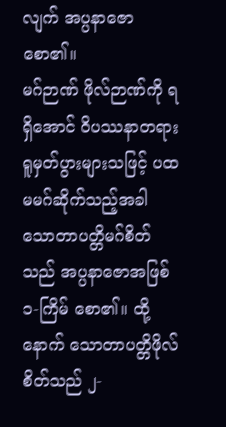လျက် အပ္ပနာဇော စော၏။
မဂ်ဉာဏ် ဖိုလ်ဉာဏ်ကို ရရှိအောင် ဝိပဿနာတရား ရူမှတ်ပွားများသဖြင့် ပထမမဂ်ဆိုက်သည့်အခါ သောတာပတ္တိမဂ်စိတ်သည် အပ္ပနာဇောအဖြစ် ၁-ကြိမ် စော၏။ ထို့နောက် သောတာပတ္တိဖိုလ်စိတ်သည် ၂-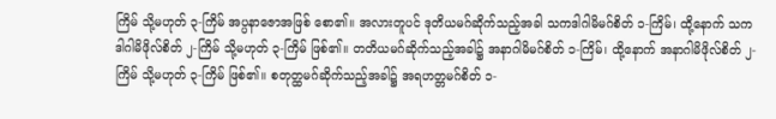ကြိမ် သို့မဟုတ် ၃-ကြိမ် အပ္ပနာဇောအဖြစ် စော၏။ အလားတူပင် ဒုတိယမဂ်ဆိုက်သည့်အခါ သကဒါဂါမိမဂ်စိတ် ၁-ကြိမ်၊ ထို့နောက် သကဒါဂါမိဖိုလ်စိတ် ၂-ကြိမ် သို့မဟုတ် ၃-ကြိမ် ဖြစ်၏။ တတိယမဂ်ဆိုက်သည့်အခါ၌ အနာဂါမိမဂ်စိတ် ၁-ကြိမ်၊ ထို့နောက် အနာဂါမိဖိုလ်စိတ် ၂-ကြိမ် သို့မဟုတ် ၃-ကြိမ် ဖြစ်၏။ စတုတ္ထမဂ်ဆိုက်သည့်အခါ၌ အရဟတ္တမဂ်စိတ် ၁-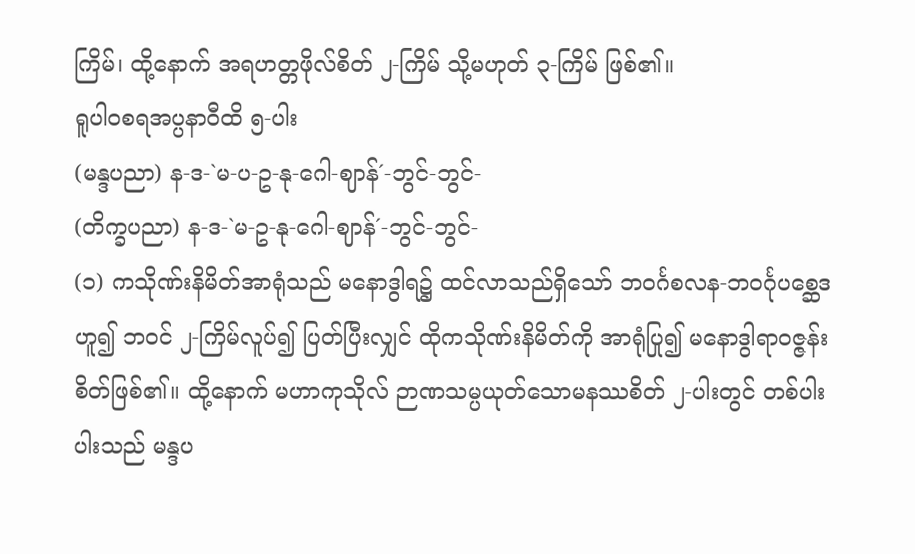ကြိမ်၊ ထို့နောက် အရဟတ္တဖိုလ်စိတ် ၂-ကြိမ် သို့မဟုတ် ၃-ကြိမ် ဖြစ်၏။
ရူပါဝစရအပ္ပနာဝီထိ ၅-ပါး
(မန္ဒပညာ) န-ဒ-`မ-ပ-ဥ-နု-ဂေါ-ဈာန်´-ဘွင်-ဘွင်-
(တိက္ခပညာ) န-ဒ-`မ-ဥ-နု-ဂေါ-ဈာန်´-ဘွင်-ဘွင်-
(၁) ကသိုဏ်းနိမိတ်အာရုံသည် မနောဒွါရ၌ ထင်လာသည်ရှိသော် ဘဝင်္ဂစလန-ဘဝင်္ဂုပစ္ဆေဒဟူ၍ ဘဝင် ၂-ကြိမ်လူပ်၍ ပြတ်ပြီးလျှင် ထိုကသိုဏ်းနိမိတ်ကို အာရုံပြု၍ မနောဒွါရာဝဇ္ဇန်းစိတ်ဖြစ်၏။ ထို့နောက် မဟာကုသိုလ် ဉာဏသမ္ပယုတ်သောမနဿစိတ် ၂-ပါးတွင် တစ်ပါးပါးသည် မန္ဒပ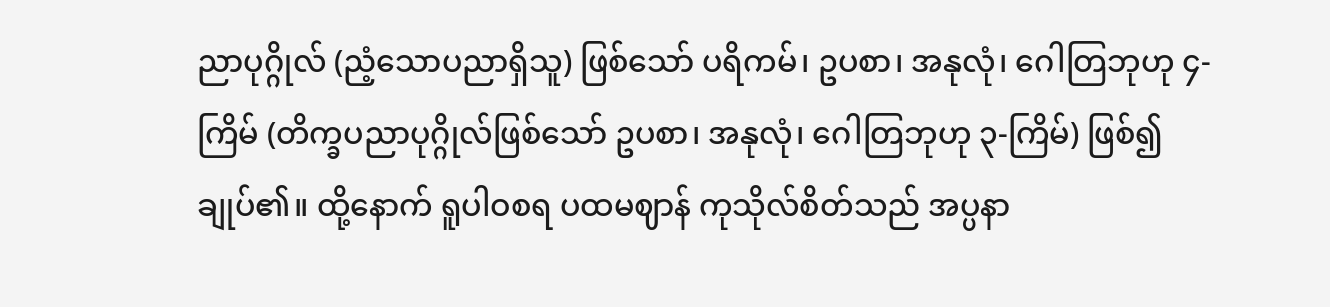ညာပုဂ္ဂိုလ် (ညံ့သောပညာရှိသူ) ဖြစ်သော် ပရိကမ်၊ ဥပစာ၊ အနုလုံ၊ ဂေါတြဘုဟု ၄-ကြိမ် (တိက္ခပညာပုဂ္ဂိုလ်ဖြစ်သော် ဥပစာ၊ အနုလုံ၊ ဂေါတြဘုဟု ၃-ကြိမ်) ဖြစ်၍ ချုပ်၏။ ထို့နောက် ရူပါဝစရ ပထမဈာန် ကုသိုလ်စိတ်သည် အပ္ပနာ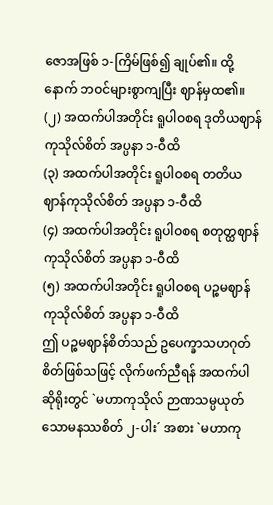ဇောအဖြစ် ၁-ကြိမ်ဖြစ်၍ ချုပ်၏။ ထို့နောက် ဘဝင်များစွာကျပြီး ဈာန်မှထ၏။
(၂) အထက်ပါအတိုင်း ရူပါဝစရ ဒုတိယဈာန်ကုသိုလ်စိတ် အပ္ပနာ ၁-ဝီထိ
(၃) အထက်ပါအတိုင်း ရူပါဝစရ တတိယဈာန်ကုသိုလ်စိတ် အပ္ပနာ ၁-ဝီထိ
(၄) အထက်ပါအတိုင်း ရူပါဝစရ စတုတ္ထဈာန်ကုသိုလ်စိတ် အပ္ပနာ ၁-ဝီထိ
(၅) အထက်ပါအတိုင်း ရူပါဝစရ ပဉ္စမဈာန်ကုသိုလ်စိတ် အပ္ပနာ ၁-ဝီထိ
ဤ ပဉ္စမဈာန်စိတ်သည် ဥပေက္ခာသဟဂုတ်စိတ်ဖြစ်သဖြင့် လိုက်ဖက်ညီရန် အထက်ပါဆိုရိုးတွင် `မဟာကုသိုလ် ဉာဏသမ္ပယုတ် သောမနဿစိတ် ၂-ပါး´ အစား `မဟာကု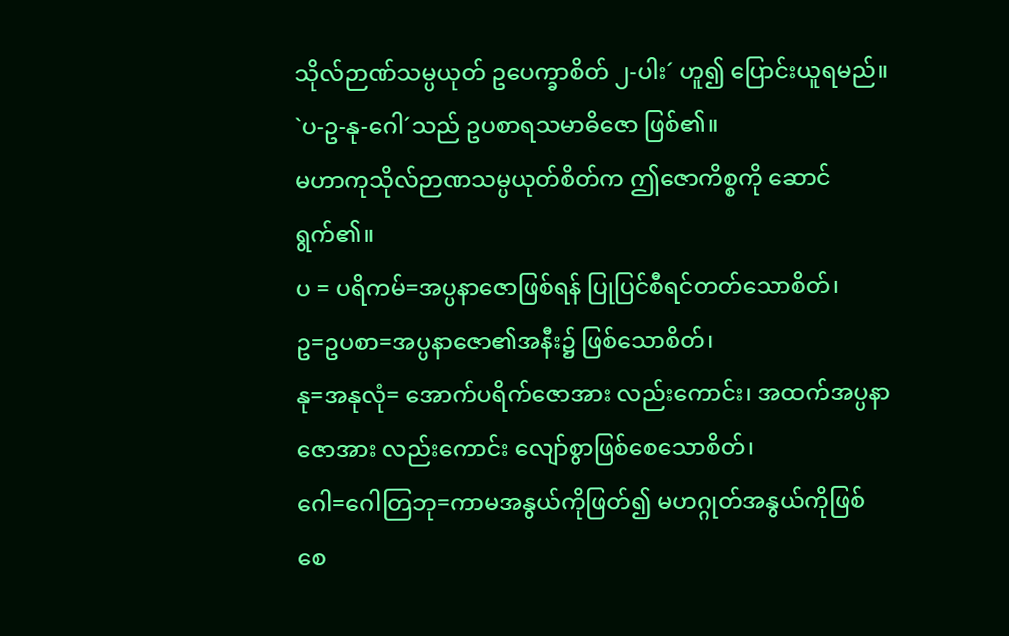သိုလ်ဉာဏ်သမ္ပယုတ် ဥပေက္ခာစိတ် ၂-ပါး´ ဟူ၍ ပြောင်းယူရမည်။ `ပ-ဥ-နု-ဂေါ´သည် ဥပစာရသမာဓိဇော ဖြစ်၏။
မဟာကုသိုလ်ဉာဏသမ္ပယုတ်စိတ်က ဤဇောကိစ္စကို ဆောင်ရွက်၏။
ပ = ပရိကမ်=အပ္ပနာဇောဖြစ်ရန် ပြုပြင်စီရင်တတ်သောစိတ်၊
ဥ=ဥပစာ=အပ္ပနာဇော၏အနီး၌ ဖြစ်သောစိတ်၊
နု=အနုလုံ= အောက်ပရိက်ဇောအား လည်းကောင်း၊ အထက်အပ္ပနာဇောအား လည်းကောင်း လျော်စွာဖြစ်စေသောစိတ်၊
ဂေါ=ဂေါတြဘု=ကာမအနွယ်ကိုဖြတ်၍ မဟဂ္ဂုတ်အနွယ်ကိုဖြစ်စေ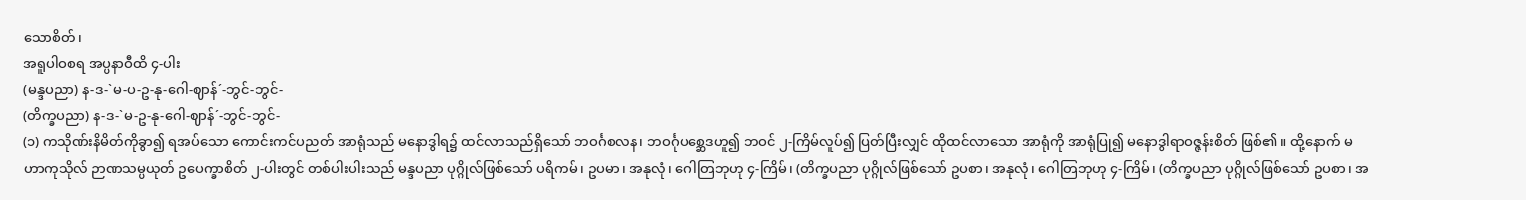သောစိတ်၊
အရူပါဝစရ အပ္ပနာဝီထိ ၄-ပါး
(မန္ဒပညာ) န-ဒ-`မ-ပ-ဥ-နု-ဂေါ-ဈာန်´-ဘွင်-ဘွင်-
(တိက္ခပညာ) န-ဒ-`မ-ဥ-နု-ဂေါ-ဈာန်´-ဘွင်-ဘွင်-
(၁) ကသိုဏ်းနိမိတ်ကိုခွာ၍ ရအပ်သော ကောင်းကင်ပညတ် အာရုံသည် မနောဒွါရ၌ ထင်လာသည်ရှိသော် ဘဝင်္ဂစလန၊ ဘဝင်္ဂုပစ္ဆေဒဟူ၍ ဘဝင် ၂-ကြိမ်လူပ်၍ ပြတ်ပြီးလျှင် ထိုထင်လာသော အာရုံကို အာရုံပြု၍ မနောဒွါရာဝဇ္ဇန်းစိတ် ဖြစ်၏။ ထို့နောက် မဟာကုသိုလ် ဉာဏသမ္ပယုတ် ဥပေက္ခာစိတ် ၂-ပါးတွင် တစ်ပါးပါးသည် မန္ဒပညာ ပုဂ္ဂိုလ်ဖြစ်သော် ပရိကမ်၊ ဥပမာ၊ အနုလုံ၊ ဂေါတြဘုဟု ၄-ကြိမ်၊ (တိက္ခပညာ ပုဂ္ဂိုလ်ဖြစ်သော် ဥပစာ၊ အနုလုံ၊ ဂေါတြဘုဟု ၄-ကြိမ်၊ (တိက္ခပညာ ပုဂ္ဂိုလ်ဖြစ်သော် ဥပစာ၊ အ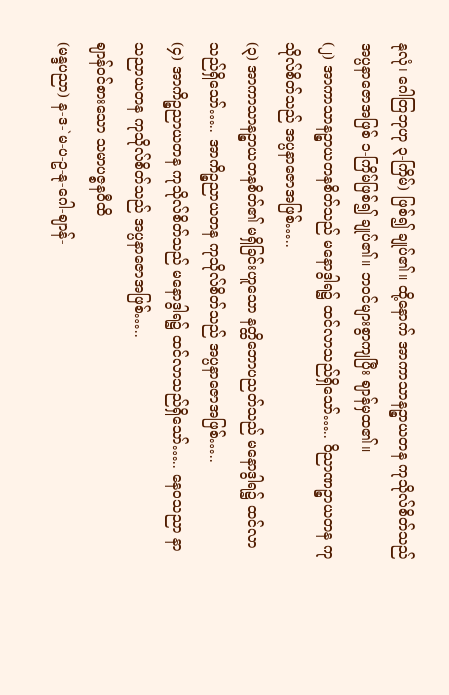နုလုံ၊ ဂေါတြဘုဟု ၃-ကြိမ်) ဖြစ်၍ ချုပ်၏။ ထို့နောက် အာကာသာနဉ္စာယတန ကုသိုလ်စိတ်သည် အပ္ပနာဇောအဖြစ် ၁-ကြိမ်ဖြစ်၍ ချုပ်၏။ ဘဝင်များစွာကျပြီး ဈာန်မှထ၏။
(၂) အာကာသာနဉ္စာယတနစိတ်သည် မနောဒွါရ၌ ထင်လာသည်ရှိသော်….. ဝိညာဏဉ္စာယတန ကုသိုလ်စိတ်သည် အပ္ပနာဇောအဖြစ်…..
(၃) အာကာသာနဉ္စာယတနစိတ်၏ မရှိခြင်းဟူသော နတ္ထိဘောပညတ်သည် မနောဒွါရ၌ ထင်လာသည်ရှိသော်….. အာကိဉ္စညာယတန ကုသိုလ်စိတ်သည် အပ္ပနာဇောအဖြစ်…..
(၄) အာကိဉ္စညာယတန ကုသိုလ်စိတ်သည် မနောဒွါရ၌ ထင်လာသည်ရှိသော်….. နေဝသညာ နာသညာယတန ကုသိုလ်စိတ်သည် အပ္ပနာဇောအဖြစ်…..
ဈာန်ဝင်စားသော သမာပဇ္စနဝီထိ
(မန္ဒပညာ) န-ဒ-`မ-ပ-ဥ-နု-ဂေါ-ဈာန်-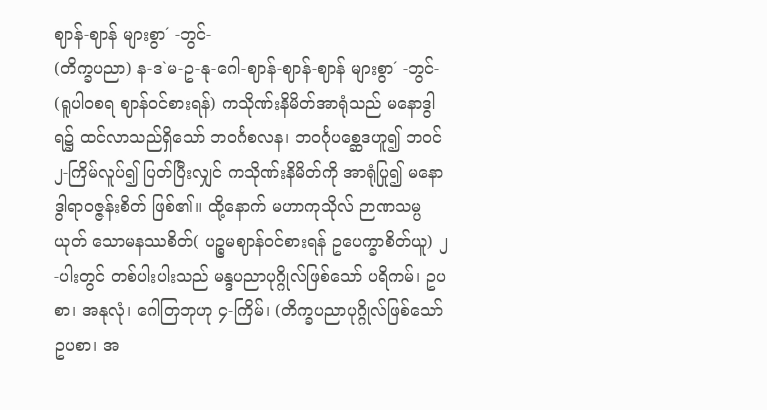ဈာန်-ဈာန် များစွာ´ -ဘွင်-
(တိက္ခပညာ) န-ဒ`မ-ဥ-နု-ဂေါ-ဈာန်-ဈာန်-ဈာန် များစွာ´ -ဘွင်-
(ရူပါဝစရ ဈာန်ဝင်စားရန်) ကသိုဏ်းနိမိတ်အာရုံသည် မနောဒွါရ၌ ထင်လာသည်ရှိသော် ဘဝင်္ဂစလန၊ ဘဝင်္ဂုပစ္ဆေဒဟူ၍ ဘဝင် ၂-ကြိမ်လူပ်၍ ပြတ်ပြီးလျှင် ကသိုဏ်းနိမိတ်ကို အာရုံပြု၍ မနောဒွါရာဝဇ္ဇန်းစိတ် ဖြစ်၏။ ထို့နောက် မဟာကုသိုလ် ဉာဏသမ္ပယုတ် သောမနဿစိတ်( ပဉ္စမဈာန်ဝင်စားရန် ဥပေက္ခာစိတ်ယူ) ၂-ပါးတွင် တစ်ပါးပါးသည် မန္ဒပညာပုဂ္ဂိုလ်ဖြစ်သော် ပရိကမ်၊ ဥပစာ၊ အနုလုံ၊ ဂေါတြဘုဟု ၄-ကြိမ်၊ (တိက္ခပညာပုဂ္ဂိုလ်ဖြစ်သော် ဥပစာ၊ အ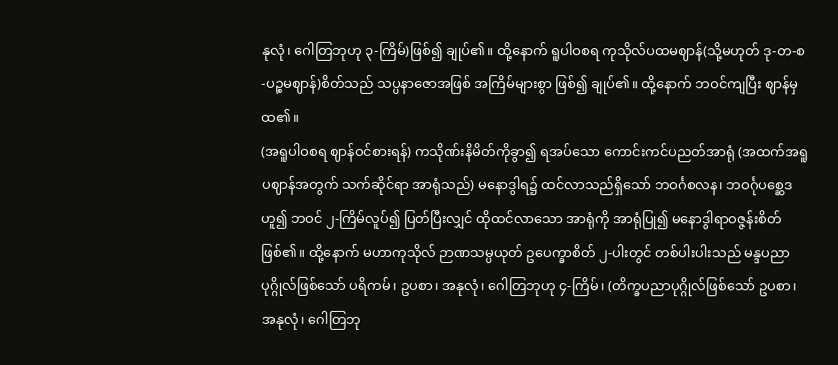နုလုံ၊ ဂေါတြဘုဟု ၃-ကြိမ်)ဖြစ်၍ ချုပ်၏။ ထို့နောက် ရူပါဝစရ ကုသိုလ်ပထမဈာန်(သို့မဟုတ် ဒု-တ-စ-ပဉ္စမဈာန်)စိတ်သည် သပ္ပနာဇောအဖြစ် အကြိမ်များစွာ ဖြစ်၍ ချုပ်၏။ ထို့နောက် ဘဝင်ကျပြီး ဈာန်မှထ၏။
(အရူပါဝစရ ဈာန်ဝင်စားရန်) ကသိုဏ်းနိမိတ်ကိုခွာ၍ ရအပ်သော ကောင်းကင်ပညတ်အာရုံ (အထက်အရူပဈာန်အတွက် သက်ဆိုင်ရာ အာရုံသည်) မနောဒွါရ၌ ထင်လာသည်ရှိသော် ဘဝင်္ဂစလန၊ ဘဝင်္ဂုပစ္ဆေဒဟူ၍ ဘဝင် ၂-ကြိမ်လူပ်၍ ပြတ်ပြီးလျှင် ထိုထင်လာသော အာရုံကို အာရုံပြု၍ မနောဒွါရာဝဇ္ဇန်းစိတ် ဖြစ်၏။ ထို့နောက် မဟာကုသိုလ် ဉာဏသမ္ပယုတ် ဥပေက္ခာစိတ် ၂-ပါးတွင် တစ်ပါးပါးသည် မန္ဒပညာပုဂ္ဂိုလ်ဖြစ်သော် ပရိကမ်၊ ဥပစာ၊ အနုလုံ၊ ဂေါတြဘုဟု ၄-ကြိမ်၊ (တိက္ခပညာပုဂ္ဂိုလ်ဖြစ်သော် ဥပစာ၊ အနုလုံ၊ ဂေါတြဘု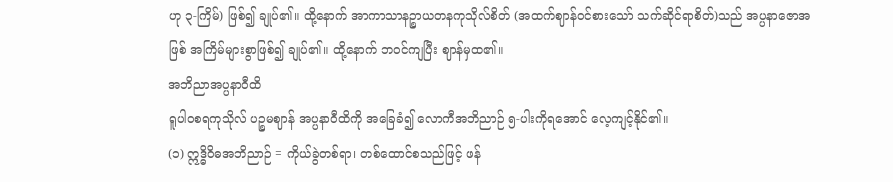ဟု ၃-ကြိမ်) ဖြစ်၍ ချုပ်၏။ ထို့နောက် အာကာသာနဉ္စာယတနကုသိုလ်စိတ် (အထက်ဈာန်ဝင်စားသော် သက်ဆိုင်ရာစိတ်)သည် အပ္ပနာဇောအဖြစ် အကြိမ်များစွာဖြစ်၍ ချုပ်၏။ ထို့နောက် ဘဝင်ကျပြီး ဈာန်မှထ၏။
အဘိညာအပ္ပနာဝီထိ
ရူပါဝစရကုသိုလ် ပဉ္စမဈာန် အပ္ပနာဝီထိကို အခြေခံ၍ လောကီအဘိညာဉ် ၅-ပါးကိုရအောင် လေ့ကျင့်နိုင်၏။
(၁) ဣဒ္ဓိဝိဓအဘိညာဉ် = ကိုယ်ခွဲတစ်ရာ၊ တစ်ထောင်စသည်ဖြင့် ဖန်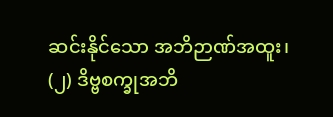ဆင်းနိုင်သော အဘိဉာဏ်အထူး၊
(၂) ဒိဗ္ဗစက္ခုအဘိ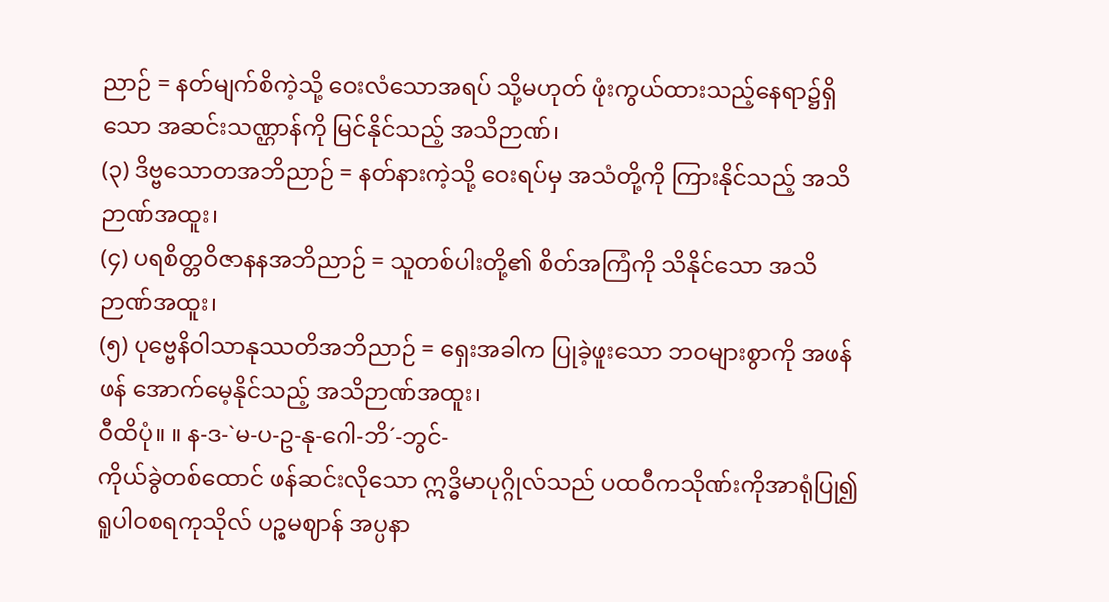ညာဉ် = နတ်မျက်စိကဲ့သို့ ဝေးလံသောအရပ် သို့မဟုတ် ဖုံးကွယ်ထားသည့်နေရာ၌ရှိသော အဆင်းသဏ္ဌာန်ကို မြင်နိုင်သည့် အသိဉာဏ်၊
(၃) ဒိဗ္ဗသောတအဘိညာဉ် = နတ်နားကဲ့သို့ ဝေးရပ်မှ အသံတို့ကို ကြားနိုင်သည့် အသိဉာဏ်အထူး၊
(၄) ပရစိတ္တဝိဇာနနအဘိညာဉ် = သူတစ်ပါးတို့၏ စိတ်အကြံကို သိနိုင်သော အသိဉာဏ်အထူး၊
(၅) ပုဗ္ဗေနိဝါသာနုဿတိအဘိညာဉ် = ရှေးအခါက ပြုခဲ့ဖူးသော ဘဝများစွာကို အဖန်ဖန် အောက်မေ့နိုင်သည့် အသိဉာဏ်အထူး၊
ဝီထိပုံ။ ။ န-ဒ-`မ-ပ-ဥ-နု-ဂေါ-ဘိ´-ဘွင်-
ကိုယ်ခွဲတစ်ထောင် ဖန်ဆင်းလိုသော ဣဒ္ဓိမာပုဂ္ဂိုလ်သည် ပထဝီကသိုဏ်းကိုအာရုံပြု၍ ရူပါဝစရကုသိုလ် ပဉ္စမဈာန် အပ္ပနာ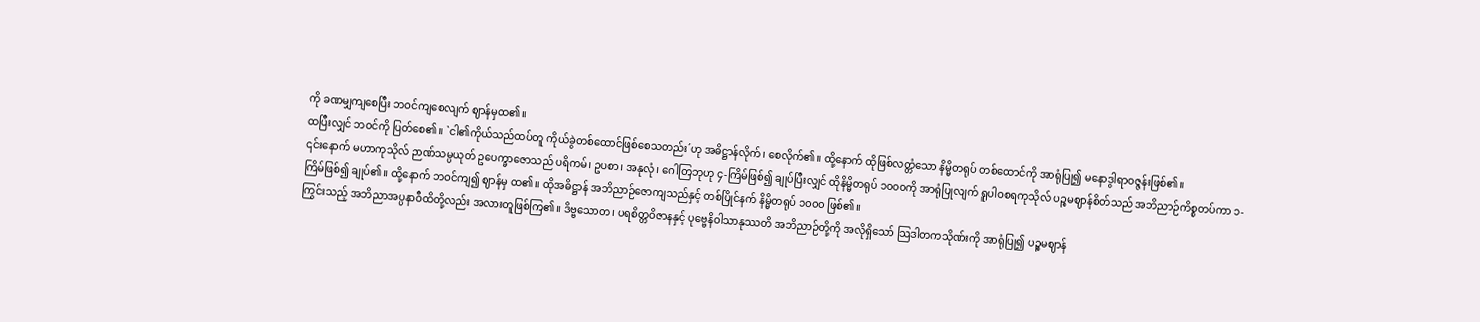ကို ခဏမျှကျစေပြီး ဘဝင်ကျစေလျက် ဈာန်မှထ၏။
ထပြီးလျှင် ဘဝင်ကို ပြတ်စေ၏။ `ငါ၏ကိုယ်သည်ထပ်တူ ကိုယ်ခွဲတစ်ထောင်ဖြစ်စေသတည်း´ဟု အဓိဋ္ဌာန်လိုက်၊ စေလိုက်၏။ ထို့နောက် ထိုဖြစ်လတ္တံသော နိမ္မိတရုပ် တစ်ထောင်ကို အာရုံပြု၍ မနောဒွါရာဝဇ္ဇန်းဖြစ်၏။
၎င်းနောက် မဟာကုသိုလ် ဉာဏ်သမ္ပယုတ် ဥပေက္ခာဇောသည် ပရိကမ်၊ ဥပစာ၊ အနုလုံ၊ ဂေါတြဘုဟု ၄-ကြိမ်ဖြစ်၍ ချုပ်ပြီးလျှင် ထိုနိမ္မိတရုပ် ၁၀၀၀ကို အာရုံပြုလျက် ရူပါဝစရကုသိုလ် ပဉ္စမဈာန်စိတ်သည် အဘိညာဉ်ကိစ္စတပ်ကာ ၁-ကြိမ်ဖြစ်၍ ချုပ်၏။ ထို့နောက် ဘဝင်ကျ၍ ဈာန်မှ ထ၏။ ထိုအဓိဋ္ဌာန် အဘိညာဉ်ဇောကျသည်နှင့် တစ်ပြိုင်နက် နိမ္မိတရုပ် ၁၀၀၀ ဖြစ်၏။
ကြွင်းသည့် အဘိညာအပ္ပနာဝီထိတို့လည်း အလားတူဖြစ်ကြ၏။ ဒိဗ္ဗသောတ၊ ပရစိတ္တဝိဇာနနှင့် ပုဗ္ဗေနိဝါသာနုဿတိ အဘိညာဉ်တို့ကို အလိုရှိသော် သြဒါတကသိုဏ်းကို အာရုံပြု၍ ပဉ္စမဈာန်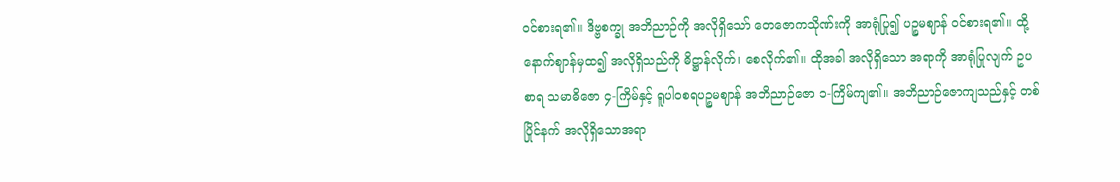ဝင်စားရ၏။ ဒိဗ္ဗစက္ခု အဘိညာဉ်ကို အလိုရှိသော် တေဇောကသိုဏ်းကို အာရုံပြု၍ ပဉ္စမဈာန် ဝင်စားရ၏။ ထို့နောက်ဈာန်မှထ၍ အလိုရှိသည်ကို ဓိဋ္ဌာန်လိုက်၊ စေလိုက်၏။ ထိုအခါ အလိုရှိသော အရာကို အာရုံပြုလျက် ဥပစာရ သမာဓိဇော ၄-ကြိမ်နှင့် ရူပါဝစရပဉ္စမဈာန် အဘိညာဉ်ဇော ၁-ကြိမ်ကျ၏။ အဘိညာဉ်ဇောကျသည်နှင့် တစ်ပြိုင်နက် အလိုရှိသောအရာ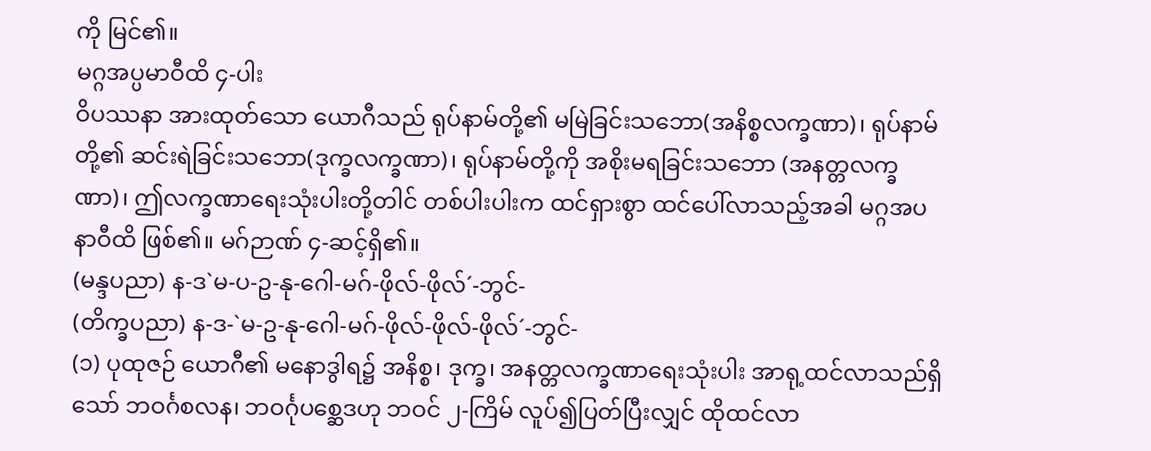ကို မြင်၏။
မဂ္ဂအပ္ပမာဝီထိ ၄-ပါး
ဝိပဿနာ အားထုတ်သော ယောဂီသည် ရုပ်နာမ်တို့၏ မမြဲခြင်းသဘော(အနိစ္စလက္ခဏာ)၊ ရုပ်နာမ်တို့၏ ဆင်းရဲခြင်းသဘော(ဒုက္ခလက္ခဏာ)၊ ရုပ်နာမ်တို့ကို အစိုးမရခြင်းသဘော (အနတ္တလက္ခဏာ)၊ ဤလက္ခဏာရေးသုံးပါးတို့တါင် တစ်ပါးပါးက ထင်ရှားစွာ ထင်ပေါ်လာသည့်အခါ မဂ္ဂအပနာဝီထိ ဖြစ်၏။ မဂ်ဉာဏ် ၄-ဆင့်ရှိ၏။
(မန္ဒပညာ) န-ဒ`မ-ပ-ဥ-နု-ဂေါ-မဂ်-ဖိုလ်-ဖိုလ်´-ဘွင်-
(တိက္ခပညာ) န-ဒ-`မ-ဥ-နု-ဂေါ-မဂ်-ဖိုလ်-ဖိုလ်-ဖိုလ်´-ဘွင်-
(၁) ပုထုဇဉ် ယောဂီ၏ မနောဒွါရ၌ အနိစ္စ၊ ဒုက္ခ၊ အနတ္တလက္ခဏာရေးသုံးပါး အာရု့ထင်လာသည်ရှိသော် ဘဝင်္ဂစလန၊ ဘဝင်္ဂုပစ္ဆေဒဟု ဘဝင် ၂-ကြိမ် လူပ်၍ပြတ်ပြီးလျှင် ထိုထင်လာ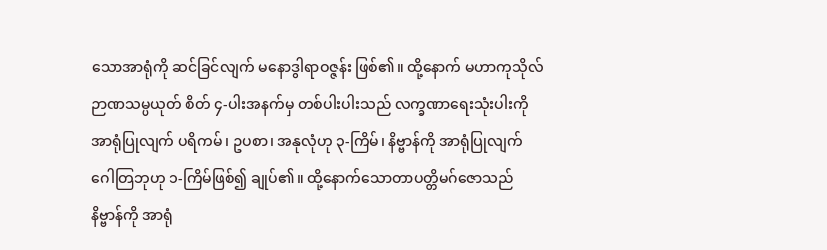သောအာရုံကို ဆင်ခြင်လျက် မနောဒွါရာဝဇ္ဇန်း ဖြစ်၏။ ထို့နောက် မဟာကုသိုလ် ဉာဏသမ္ပယုတ် စိတ် ၄-ပါးအနက်မှ တစ်ပါးပါးသည် လက္ခဏာရေးသုံးပါးကို အာရုံပြုလျက် ပရိကမ်၊ ဥပစာ၊ အနုလုံဟု ၃-ကြိမ်၊ နိဗ္ဗာန်ကို အာရုံပြုလျက် ဂေါတြဘုဟု ၁-ကြိမ်ဖြစ်၍ ချုပ်၏။ ထို့နောက်သောတာပတ္တိမဂ်ဇောသည် နိဗ္ဗာန်ကို အာရုံ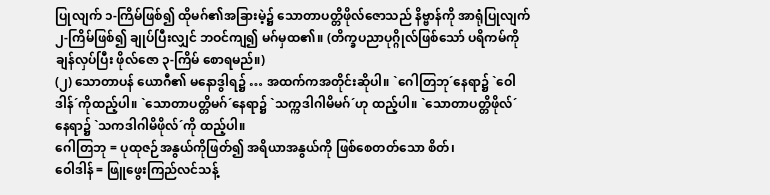ပြုလျက် ၁-ကြိမ်ဖြစ်၍ ထိုမဂ်၏အခြားမဲ့၌ သောတာပတ္တိဖိုလ်ဇောသည် နိဗ္ဗာန်ကို အာရုံပြုလျက် ၂-ကြိမ်ဖြစ်၍ ချုပ်ပြီးလျှင် ဘဝင်ကျ၍ မဂ်မှထ၏။ (တိက္ခပညာပုဂ္ဂိုလ်ဖြစ်သော် ပရိကမ်ကို ချန်လှပ်ပြီး ဖိုလ်ဇော ၃-ကြိမ် စောရမည်။)
(၂) သောတာပန် ယောဂီ၏ မနောဒွါရ၌ … အထက်ကအတိုင်းဆိုပါ။ `ဂေါတြဘု´နေရာ၌ `ဝေါဒါန်´ကိုထည့်ပါ။ `သောတာပတ္တိမဂ်´နေရာ၌ `သက္ကဒါဂါမိမဂ်´ဟု ထည့်ပါ။ `သောတာပတ္တိဖိုလ်´ နေရာ၌ `သကဒါဂါမိဖိုလ်´ကို ထည့်ပါ။
ဂေါတြဘု = ပုထုဇဉ်အနွယ်ကိုဖြတ်၍ အရိယာအနွယ်ကို ဖြစ်စေတတ်သော စိတ်၊
ဝေါဒါန် = ဖြူဖွေးကြည်လင်သန့်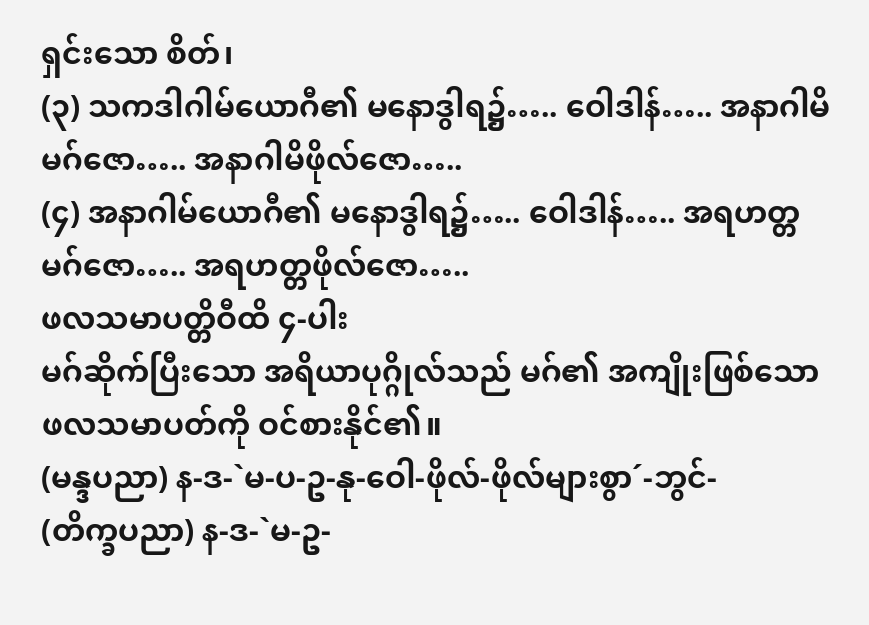ရှင်းသော စိတ်၊
(၃) သကဒါဂါမ်ယောဂီ၏ မနောဒွါရ၌….. ဝေါဒါန်….. အနာဂါမိမဂ်ဇော….. အနာဂါမိဖိုလ်ဇော…..
(၄) အနာဂါမ်ယောဂီ၏ မနောဒွါရ၌….. ဝေါဒါန်….. အရဟတ္တမဂ်ဇော….. အရဟတ္တဖိုလ်ဇော…..
ဖလသမာပတ္တိဝီထိ ၄-ပါး
မဂ်ဆိုက်ပြီးသော အရိယာပုဂ္ဂိုလ်သည် မဂ်၏ အကျိုးဖြစ်သော ဖလသမာပတ်ကို ဝင်စားနိုင်၏။
(မန္ဒပညာ) န-ဒ-`မ-ပ-ဥ-နု-ဝေါ-ဖိုလ်-ဖိုလ်များစွာ´-ဘွင်-
(တိက္ခပညာ) န-ဒ-`မ-ဥ-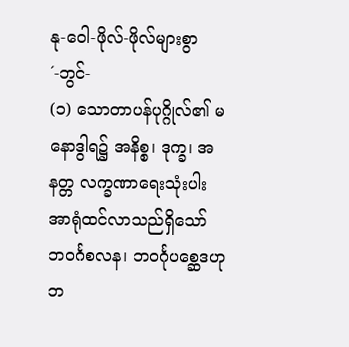နု-ဝေါ-ဖိုလ်-ဖိုလ်များစွာ´-ဘွင်-
(၁) သောတာပန်ပုဂ္ဂိုလ်၏ မနောဒွါရ၌ အနိစ္စ၊ ဒုက္ခ၊ အနတ္တ လက္ခဏာရေးသုံးပါး အာရုံထင်လာသည်ရှိသော် ဘဝင်္ဂစလန၊ ဘဝင်္ဂုပစ္ဆေဒဟု ဘ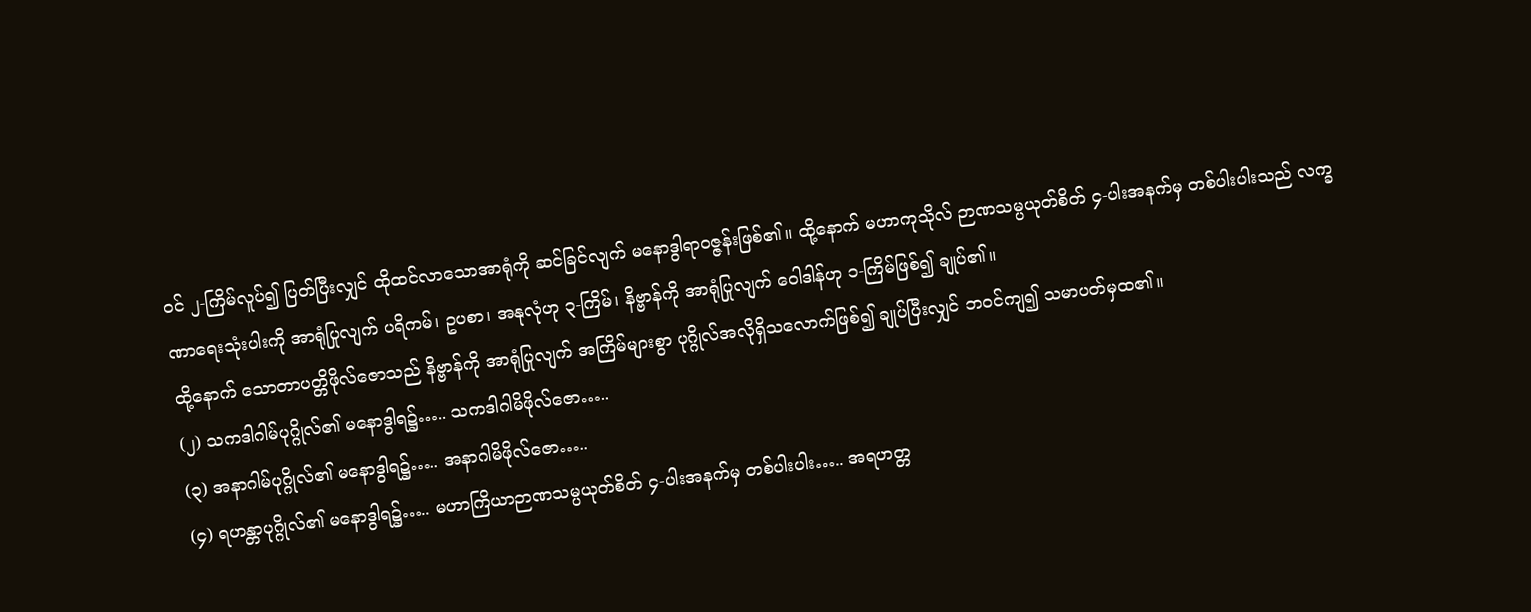ဝင် ၂-ကြိမ်လူပ်၍ ပြတ်ပြီးလျှင် ထိုထင်လာသောအာရုံကို ဆင်ခြင်လျက် မနောဒွါရာဝဇ္ဇန်းဖြစ်၏။ ထို့နောက် မဟာကုသိုလ် ဉာဏသမ္ပယုတ်စိတ် ၄-ပါးအနက်မှ တစ်ပါးပါးသည် လက္ခဏာရေးသုံးပါးကို အာရုံပြုလျက် ပရိကမ်၊ ဥပစာ၊ အနုလုံဟု ၃-ကြိမ်၊ နိဗ္ဗာန်ကို အာရုံပြုလျက် ဝေါဒါန်ဟု ၁-ကြိမ်ဖြစ်၍ ချုပ်၏။
ထို့နောက် သောတာပတ္တိဖိုလ်ဇောသည် နိဗ္ဗာန်ကို အာရုံပြုလျက် အကြိမ်များစွာ ပုဂ္ဂိုလ်အလိုရှိသလောက်ဖြစ်၍ ချုပ်ပြီးလျှင် ဘဝင်ကျ၍ သမာပတ်မှထ၏။
(၂) သကဒါဂါမ်ပုဂ္ဂိုလ်၏ မနောဒွါရ၌….. သကဒါဂါမိဖိုလ်ဇော…..
(၃) အနာဂါမ်ပုဂ္ဂိုလ်၏ မနောဒွါရ၌….. အနာဂါမိဖိုလ်ဇော…..
(၄) ရဟန္တာပုဂ္ဂိုလ်၏ မနောဒွါရ၌….. မဟာကြိယာဉာဏသမ္ပယုတ်စိတ် ၄-ပါးအနက်မှ တစ်ပါးပါး….. အရဟတ္တ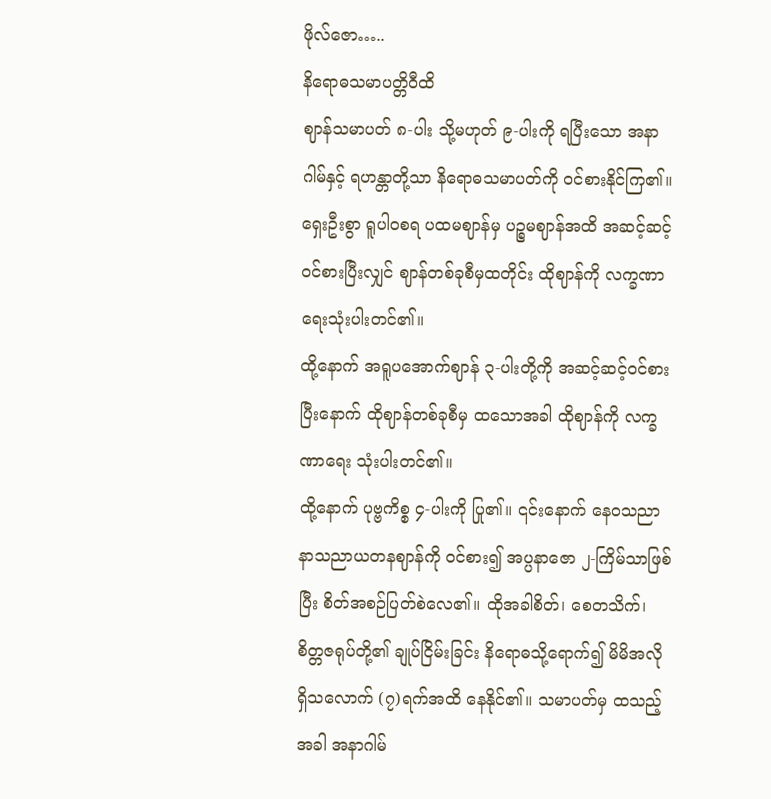ဖိုလ်ဇော…..
နိရောဓသမာပတ္တိဝီထိ
ဈာန်သမာပတ် ၈-ပါး သို့မဟုတ် ၉-ပါးကို ရပြီးသော အနာဂါမ်နှင့် ရဟန္တာတို့သာ နိရောဓသမာပတ်ကို ဝင်စားနိုင်ကြ၏။
ရှေးဦးစွာ ရူပါဝစရ ပထမဈာန်မှ ပဉ္စမဈာန်အထိ အဆင့်ဆင့် ဝင်စားပြီးလျှင် ဈာန်တစ်ခုစီမှထတိုင်း ထိုဈာန်ကို လက္ခဏာရေးသုံးပါးတင်၏။
ထို့နောက် အရူပအောက်ဈာန် ၃-ပါးတို့ကို အဆင့်ဆင့်ဝင်စားပြီးနောက် ထိုဈာန်တစ်ခုစီမှ ထသောအခါ ထိုဈာန်ကို လက္ခဏာရေး သုံးပါးတင်၏။
ထို့နောက် ပုဗ္ဗကိစ္စ ၄-ပါးကို ပြု၏။ ၎င်းနောက် နေဝသညာ နာသညာယတနဈာန်ကို ဝင်စား၍ အပ္ပနာဇော ၂-ကြိမ်သာဖြစ်ပြီး စိတ်အစဉ်ပြတ်စဲလေ၏။ ထိုအခါစိတ်၊ စေတသိက်၊ စိတ္တဇရုပ်တို့၏ ချုပ်ငြိမ်းခြင်း နိရောဓသို့ရောက်၍ မိမိအလိုရှိသလောက် (၇)ရက်အထိ နေနိုင်၏။ သမာပတ်မှ ထသည့်အခါ အနာဂါမ်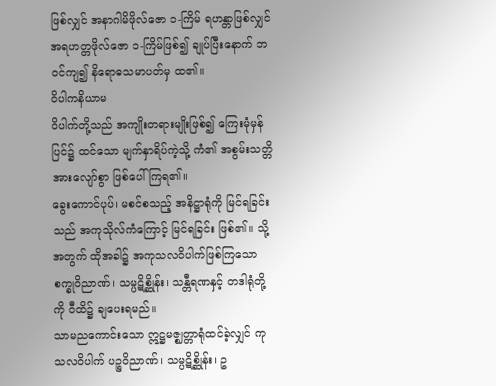ဖြစ်လျှင် အနာဂါမိဖိုလ်ဇော ၁-ကြိမ် ရဟန္တာဖြစ်လျှင် အရဟတ္တဖိုလ်ဇော ၁-ကြိမ်ဖြစ်၍ ချုပ်ပြီးနောက် ဘဝင်ကျ၍ နိရောဓသမာပတ်မှ ထ၏။
ဝိပါကနိယာမ
ဝိပါက်တို့သည် အကျိုးတရားမျိုးဖြစ်၍ ကြေးမုံမှန်ပြင်၌ ထင်သော မျက်နှာရိပ်ကဲ့သို့ ကံ၏ အစွမ်းသတ္တိအားလျော်စွာ ဖြစ်ပေါ်ကြရ၏။
ခွေးကောင်ပုပ်၊ မစင်စသည့် အနိဋ္ဌာရုံကို မြင်ရခြင်းသည် အကုသိုလ်ကံကြောင့် မြင်ရခြင်း ဖြစ်၏။ သို့အတွက် ထိုအခါ၌ အကုသလဝိပါက်ဖြစ်ကြသော စက္ခုဝိညာဏ်၊ သမ္ပဋိစ္ဆိုန်း၊ သန္တီရဏနှင့် တဒါရုံတို့ကို ဝီထိ၌ ချပေးရမည်။
သာမညကောင်းသော ဣဋ္ဌမဇ္ဈတ္တာရုံထင်ခဲ့လျှင် ကုသလဝိပါက် ပဉ္စဝိညာဏ်၊ သမ္ပဋိစ္ဆိုန်း၊ ဥ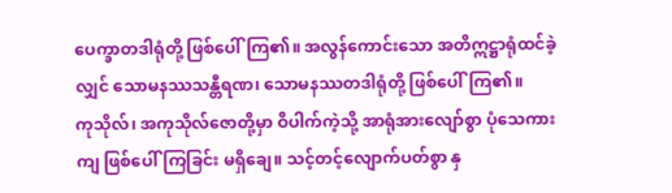ပေက္ခာတဒါရုံတို့ ဖြစ်ပေါ်ကြ၏။ အလွန်ကောင်းသော အတိဣဋ္ဌာရုံထင်ခဲ့လျှင် သောမနဿသန္တီရဏ၊ သောမနဿတဒါရုံတို့ ဖြစ်ပေါ်ကြ၏။
ကုသိုလ်၊ အကုသိုလ်ဇောတို့မှာ ဝိပါက်ကဲ့သို့ အာရုံအားလျော်စွာ ပုံသေကားကျ ဖြစ်ပေါ်ကြခြင်း မရှိချေ။ သင့်တင့်လျောက်ပတ်စွာ နှ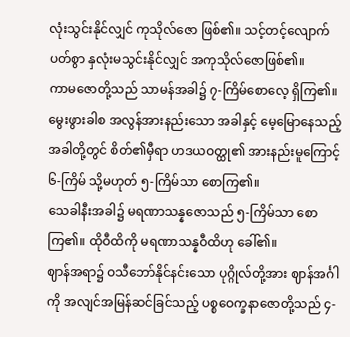လုံးသွင်းနိုင်လျှင် ကုသိုလ်ဇော ဖြစ်၏။ သင့်တင့်လျောက်ပတ်စွာ နှလုံးမသွင်းနိုင်လျှင် အကုသိုလ်ဇောဖြစ်၏။
ကာမဇောတို့သည် သာမန်အခါ၌ ၇-ကြိမ်စောလေ့ ရှိကြ၏။ မွေးဖွားခါစ အလွန်အားနည်းသော အခါနှင့် မေ့မြောနေသည့်အခါတို့တွင် စိတ်၏မှီရာ ဟဒယဝတ္ထု၏ အားနည်းမူကြောင့် ၆-ကြိမ် သို့မဟုတ် ၅-ကြိမ်သာ စောကြ၏။
သေခါနီးအခါ၌ မရဏာသန္နဇောသည် ၅-ကြိမ်သာ စောကြ၏။ ထိုဝီထိကို မရဏာသန္နဝီထိဟု ခေါ်၏။
ဈာန်အရာ၌ ဝသီဘော်နိုင်နင်းသော ပုဂ္ဂိုလ်တို့အား ဈာန်အင်္ဂါကို အလျင်အမြန်ဆင်ခြင်သည့် ပစ္စဝေက္ခနာဇောတို့သည် ၄-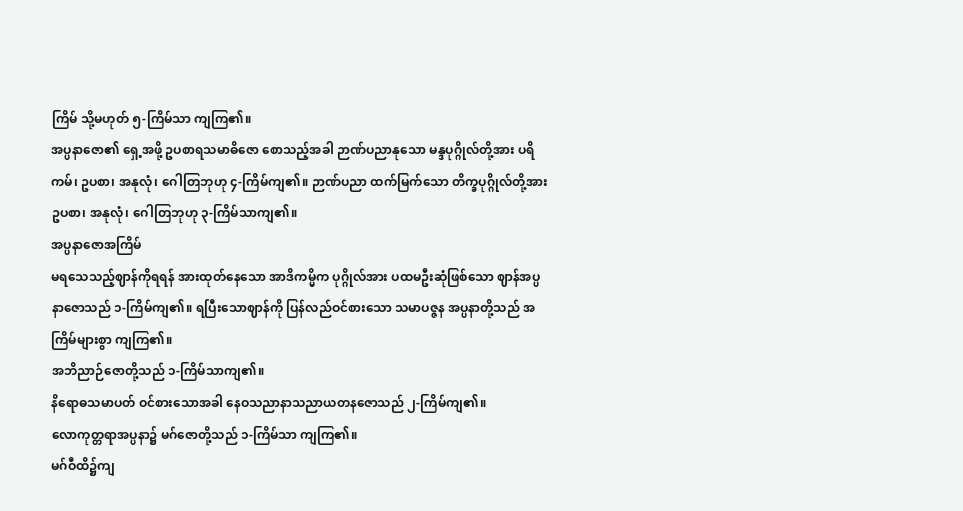ကြိမ် သို့မဟုတ် ၅-ကြိမ်သာ ကျကြ၏။
အပ္ပနာဇော၏ ရှေ့အဖို့ ဥပစာရသမာဓိဇော စောသည့်အခါ ဉာဏ်ပညာနုသော မန္ဒပုဂ္ဂိုလ်တို့အား ပရိကမ်၊ ဥပစာ၊ အနုလုံ၊ ဂေါတြဘုဟု ၄-ကြိမ်ကျ၏။ ဉာဏ်ပညာ ထက်မြက်သော တိက္ခပုဂ္ဂိုလ်တို့အား ဥပစာ၊ အနုလုံ၊ ဂေါတြဘုဟု ၃-ကြိမ်သာကျ၏။
အပ္ပနာဇောအကြိမ်
မရသေသည့်ဈာန်ကိုရရန် အားထုတ်နေသော အာဒိကမ္မိက ပုဂ္ဂိုလ်အား ပထမဦးဆုံဖြစ်သော ဈာန်အပ္ပနာဇောသည် ၁-ကြိမ်ကျ၏။ ရပြီးသောဈာန်ကို ပြန်လည်ဝင်စားသော သမာပဇ္ဇန အပ္ပနာတို့သည် အကြိမ်များစွာ ကျကြ၏။
အဘိညာဉ်ဇောတို့သည် ၁-ကြိမ်သာကျ၏။
နိရောဓသမာပတ် ဝင်စားသောအခါ နေဝသညာနာသညာယတနဇောသည် ၂-ကြိမ်ကျ၏။
လောကုတ္တရာအပ္ပနာ၌ မဂ်ဇောတို့သည် ၁-ကြိမ်သာ ကျကြ၏။
မဂ်ဝီထိ၌ကျ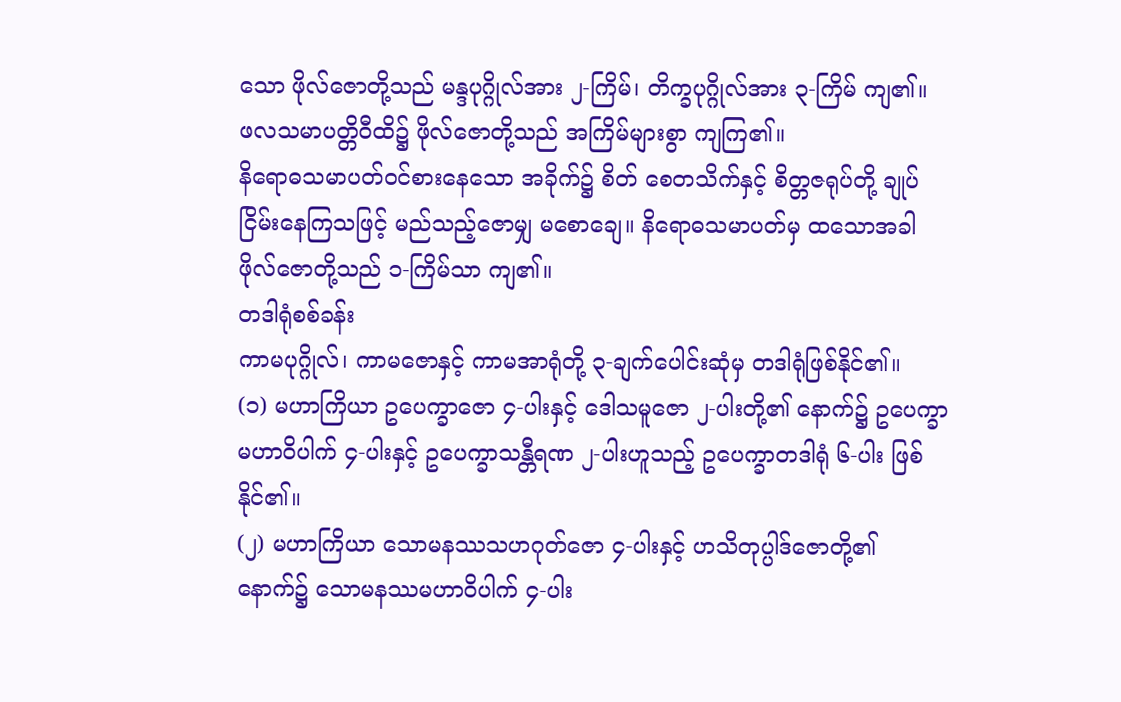သော ဖိုလ်ဇောတို့သည် မန္ဒပုဂ္ဂိုလ်အား ၂-ကြိမ်၊ တိက္ခပုဂ္ဂိုလ်အား ၃-ကြိမ် ကျ၏။
ဖလသမာပတ္တိဝီထိ၌ ဖိုလ်ဇောတို့သည် အကြိမ်များစွာ ကျကြ၏။
နိရောဓသမာပတ်ဝင်စားနေသော အခိုက်၌ စိတ် စေတသိက်နှင့် စိတ္တဇရုပ်တို့ ချုပ်ငြိမ်းနေကြသဖြင့် မည်သည့်ဇောမျှ မစောချေ။ နိရောဓသမာပတ်မှ ထသောအခါ ဖိုလ်ဇောတို့သည် ၁-ကြိမ်သာ ကျ၏။
တဒါရုံစစ်ခန်း
ကာမပုဂ္ဂိုလ်၊ ကာမဇောနှင့် ကာမအာရုံတို့ ၃-ချက်ပေါင်းဆုံမှ တဒါရုံဖြစ်နိုင်၏။
(၁) မဟာကြိယာ ဥပေက္ခာဇော ၄-ပါးနှင့် ဒေါသမူဇော ၂-ပါးတို့၏ နောက်၌ ဥပေက္ခာမဟာဝိပါက် ၄-ပါးနှင့် ဥပေက္ခာသန္တီရဏ ၂-ပါးဟူသည့် ဥပေက္ခာတဒါရုံ ၆-ပါး ဖြစ်နိုင်၏။
(၂) မဟာကြိယာ သောမနဿသဟဂုတ်ဇော ၄-ပါးနှင့် ဟသိတုပ္ပါဒ်ဇောတို့၏ နောက်၌ သောမနဿမဟာဝိပါက် ၄-ပါး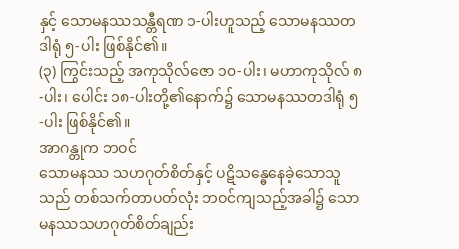နှင့် သောမနဿသန္တီရဏ ၁-ပါးဟူသည့် သောမနဿတဒါရုံ ၅-ပါး ဖြစ်နိုင်၏။
(၃) ကြွင်းသည့် အကုသိုလ်ဇော ၁၀-ပါး၊ မဟာကုသိုလ် ၈-ပါး၊ ပေါင်း ၁၈-ပါးတို့၏နောက်၌ သောမနဿတဒါရုံ ၅-ပါး ဖြစ်နိုင်၏။
အာဂန္တုက ဘဝင်
သောမနဿ သဟဂုတ်စိတ်နှင့် ပဋိသန္ဓေနေခဲ့သောသူသည် တစ်သက်တာပတ်လုံး ဘဝင်ကျသည့်အခါ၌ သောမနဿသဟဂုတ်စိတ်ချည်း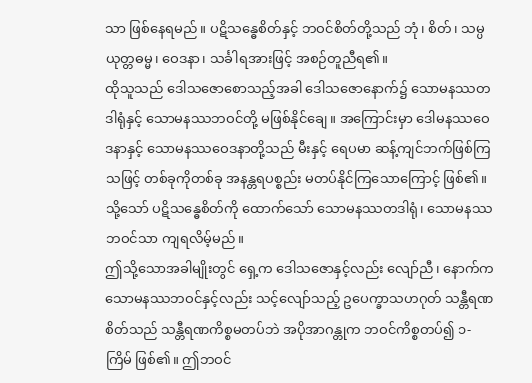သာ ဖြစ်နေရမည်။ ပဋိသန္ဓေစိတ်နှင့် ဘဝင်စိတ်တို့သည် ဘုံ၊ စိတ်၊ သမ္ပယုတ္တဓမ္မ၊ ဝေဒနာ၊ သင်္ခါရအားဖြင့် အစဉ်တူညီရ၏။
ထိုသူသည် ဒေါသဇောစောသည့်အခါ ဒေါသဇောနောက်၌ သောမနဿတဒါရုံနှင့် သောမနဿဘဝင်တို့ မဖြစ်နိုင်ချေ။ အကြောင်းမှာ ဒေါမနဿဝေဒနာနှင့် သောမနဿဝေဒနာတို့သည် မီးနှင့် ရေပမာ ဆန့်ကျင်ဘက်ဖြစ်ကြသဖြင့် တစ်ခုကိုတစ်ခု အနန္တရပစ္စည်း မတပ်နိုင်ကြသောကြောင့် ဖြစ်၏။ သို့သော် ပဋိသန္ဓေစိတ်ကို ထောက်သော် သောမနဿတဒါရုံ၊ သောမနဿဘဝင်သာ ကျရလိမ့်မည်။
ဤသို့သောအခါမျိုးတွင် ရှေ့က ဒေါသဇောနှင့်လည်း လျော်ညီ၊ နောက်က သောမနဿဘဝင်နှင့်လည်း သင့်လျော်သည့် ဥပေက္ခာသဟဂုတ် သန္တီရဏစိတ်သည် သန္တီရဏကိစ္စမတပ်ဘဲ အပိုအာဂန္တုက ဘဝင်ကိစ္စတပ်၍ ၁-ကြိမ် ဖြစ်၏။ ဤဘဝင်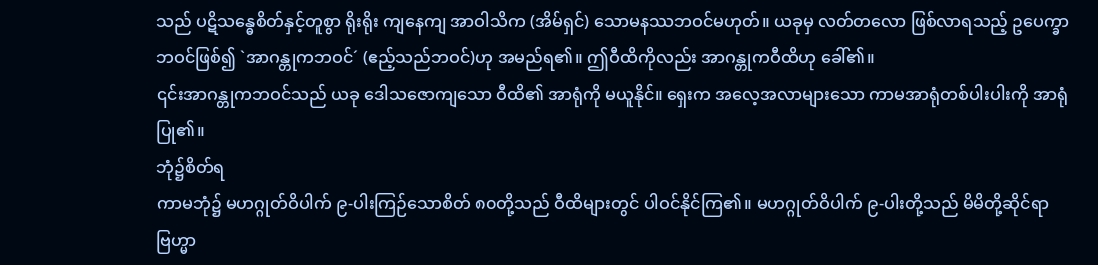သည် ပဋိသန္ဓေစိတ်နှင့်တူစွာ ရိုးရိုး ကျနေကျ အာဝါသိက (အိမ်ရှင်) သောမနဿဘဝင်မဟုတ်။ ယခုမှ လတ်တလော ဖြစ်လာရသည့် ဥပေက္ခာဘဝင်ဖြစ်၍ `အာဂန္တုကဘဝင်´ (ဧည့်သည်ဘဝင်)ဟု အမည်ရ၏။ ဤဝီထိကိုလည်း အာဂန္တုကဝီထိဟု ခေါ်၏။
၎င်းအာဂန္တုကဘဝင်သည် ယခု ဒေါသဇောကျသော ဝီထိ၏ အာရုံကို မယူနိုင်။ ရှေးက အလေ့အလာများသော ကာမအာရုံတစ်ပါးပါးကို အာရုံပြု၏။
ဘုံ၌စိတ်ရ
ကာမဘုံ၌ မဟဂ္ဂုတ်ဝိပါက် ၉-ပါးကြဉ်သောစိတ် ၈၀တို့သည် ဝီထိများတွင် ပါဝင်နိုင်ကြ၏။ မဟဂ္ဂုတ်ဝိပါက် ၉-ပါးတို့သည် မိမိတို့ဆိုင်ရာ ဗြဟ္မာ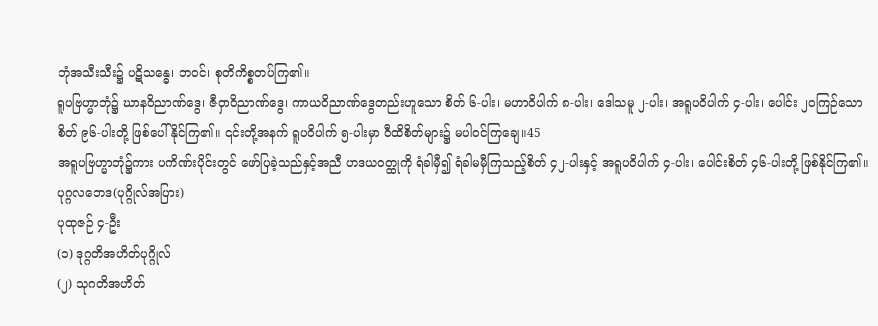ဘုံအသီးသီး၌ ပဋိသန္ဓေ၊ ဘဝင်၊ စုတိကိစ္စတပ်ကြ၏။
ရူပဗြဟ္မာဘုံ၌ ဃာနဝိညာဏ်ဒွေ၊ ဇီဝှာဝိညာဏ်ဒွေ၊ ကာယဝိညာဏ်ဒွေတည်းဟူသော စိတ် ၆-ပါး၊ မဟာဝိပါက် ၈-ပါး၊ ဒေါသမူ ၂-ပါး၊ အရူပဝိပါက် ၄-ပါး၊ ပေါင်း ၂၀ကြဉ်သောစိတ် ၉၆-ပါးတို့ ဖြစ်ပေါ်နိုင်ကြ၏။ ၎င်းတို့အနက် ရူပဝိပါက် ၅-ပါးမှာ ဝီထိစိတ်များ၌ မပါဝင်ကြချေ။45
အရူပဗြဟ္မာဘုံ၌ကား ပကိဏ်းပိုင်းတွင် ဖော်ပြခဲ့သည်နှင့်အညီ ဟဒယဝတ္ထုကို ရံခါမှီ၍ ရံခါမမှီကြသည့်စိတ် ၄၂-ပါးနှင့် အရူပဝိပါက် ၄-ပါး၊ ပေါင်းစိတ် ၄၆-ပါးတို့ ဖြစ်နိုင်ကြ၏။
ပုဂ္ဂလဘေဒ(ပုဂ္ဂိုလ်အပြား)
ပုထုဇဉ် ၄-ဦး
(၁) ဒုဂ္ဂတိအဟိတ်ပုဂ္ဂိုလ်
(၂) သုဂတိအဟိတ်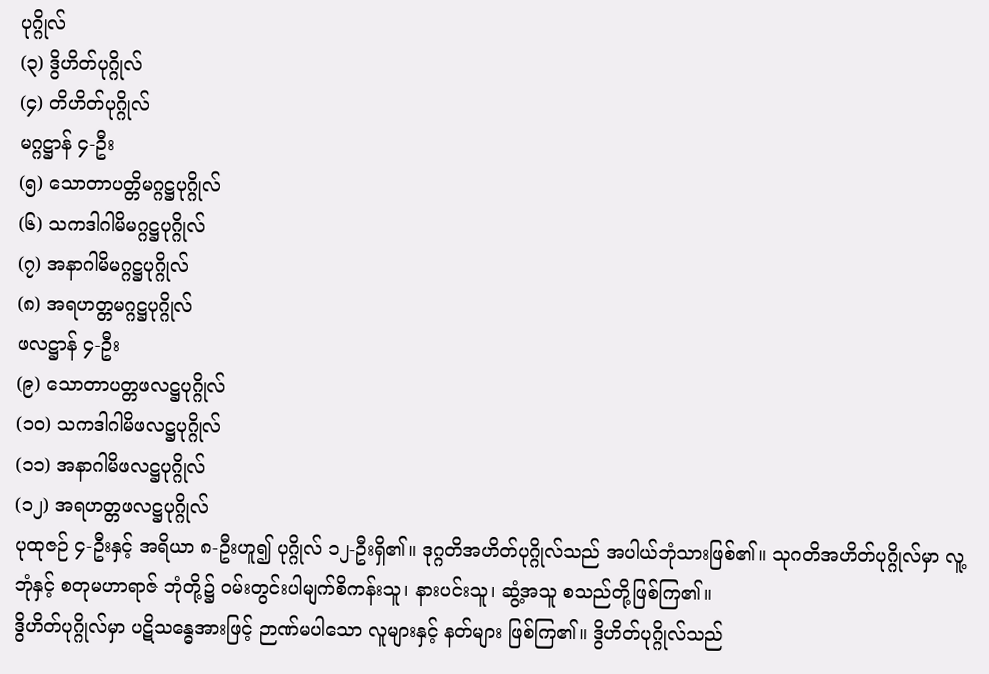ပုဂ္ဂိုလ်
(၃) ဒွိဟိတ်ပုဂ္ဂိုလ်
(၄) တိဟိတ်ပုဂ္ဂိုလ်
မဂ္ဂဋ္ဌာန် ၄-ဦး
(၅) သောတာပတ္တိမဂ္ဂဋ္ဌပုဂ္ဂိုလ်
(၆) သကဒါဂါမိမဂ္ဂဋ္ဌပုဂ္ဂိုလ်
(၇) အနာဂါမိမဂ္ဂဋ္ဌပုဂ္ဂိုလ်
(၈) အရဟတ္တမဂ္ဂဋ္ဌပုဂ္ဂိုလ်
ဖလဋ္ဌာန် ၄-ဦး
(၉) သောတာပတ္တဖလဋ္ဌပုဂ္ဂိုလ်
(၁၀) သကဒါဂါမိဖလဋ္ဌပုဂ္ဂိုလ်
(၁၁) အနာဂါမိဖလဋ္ဌပုဂ္ဂိုလ်
(၁၂) အရဟတ္တဖလဋ္ဌပုဂ္ဂိုလ်
ပုထုဇဉ် ၄-ဦးနှင့် အရိယာ ၈-ဦးဟူ၍ ပုဂ္ဂိုလ် ၁၂-ဦးရှိ၏။ ဒုဂ္ဂတိအဟိတ်ပုဂ္ဂိုလ်သည် အပါယ်ဘုံသားဖြစ်၏။ သုဂတိအဟိတ်ပုဂ္ဂိုလ်မှာ လူ့ဘုံနှင့် စတုမဟာရာဇ် ဘုံတို့၌ ဝမ်းတွင်းပါမျက်စိကန်းသူ၊ နားပင်းသူ၊ ဆွံ့အသူ စသည်တို့ဖြစ်ကြ၏။
ဒွိဟိတ်ပုဂ္ဂိုလ်မှာ ပဋိသန္ဓေအားဖြင့် ဉာဏ်မပါသော လူများနှင့် နတ်များ ဖြစ်ကြ၏။ ဒွိဟိတ်ပုဂ္ဂိုလ်သည်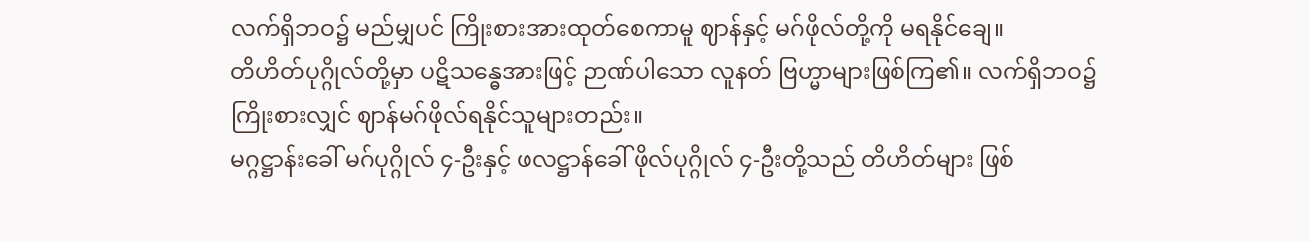လက်ရှိဘဝ၌ မည်မျှပင် ကြိုးစားအားထုတ်စေကာမူ ဈာန်နှင့် မဂ်ဖိုလ်တို့ကို မရနိုင်ချေ။
တိဟိတ်ပုဂ္ဂိုလ်တို့မှာ ပဋိသန္ဓေအားဖြင့် ဉာဏ်ပါသော လူနတ် ဗြဟ္မာများဖြစ်ကြ၏။ လက်ရှိဘဝ၌ ကြိုးစားလျှင် ဈာန်မဂ်ဖိုလ်ရနိုင်သူများတည်း။
မဂ္ဂဋ္ဌာန်းခေါ် မဂ်ပုဂ္ဂိုလ် ၄-ဦးနှင့် ဖလဋ္ဌာန်ခေါ် ဖိုလ်ပုဂ္ဂိုလ် ၄-ဦးတို့သည် တိဟိတ်များ ဖြစ်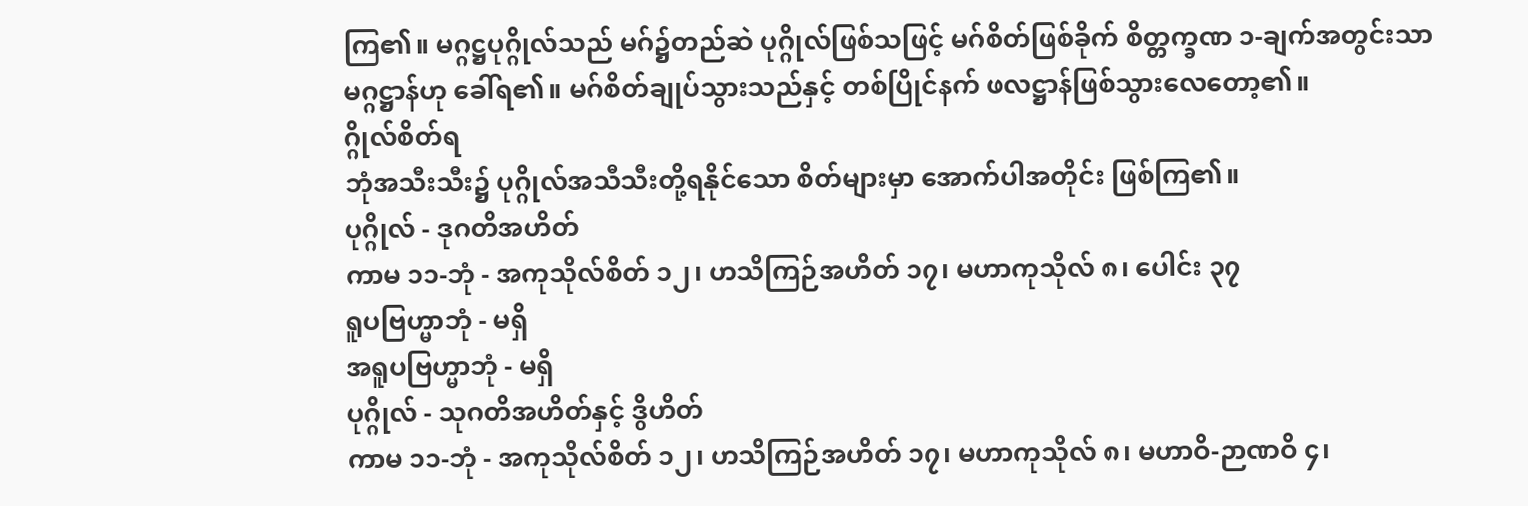ကြ၏။ မဂ္ဂဋ္ဌပုဂ္ဂိုလ်သည် မဂ်၌တည်ဆဲ ပုဂ္ဂိုလ်ဖြစ်သဖြင့် မဂ်စိတ်ဖြစ်ခိုက် စိတ္တက္ခဏ ၁-ချက်အတွင်းသာ မဂ္ဂဋ္ဌာန်ဟု ခေါ်ရ၏။ မဂ်စိတ်ချုပ်သွားသည်နှင့် တစ်ပြိုင်နက် ဖလဋ္ဌာန်ဖြစ်သွားလေတော့၏။
ဂ္ဂိုလ်စိတ်ရ
ဘုံအသီးသီး၌ ပုဂ္ဂိုလ်အသီသီးတို့ရနိုင်သော စိတ်များမှာ အောက်ပါအတိုင်း ဖြစ်ကြ၏။
ပုဂ္ဂိုလ် - ဒုဂတိအဟိတ်
ကာမ ၁၁-ဘုံ - အကုသိုလ်စိတ် ၁၂၊ ဟသိကြဉ်အဟိတ် ၁၇၊ မဟာကုသိုလ် ၈၊ ပေါင်း ၃၇
ရူပဗြဟ္မာဘုံ - မရှိ
အရူပဗြဟ္မာဘုံ - မရှိ
ပုဂ္ဂိုလ် - သုဂတိအဟိတ်နှင့် ဒွိဟိတ်
ကာမ ၁၁-ဘုံ - အကုသိုလ်စိတ် ၁၂၊ ဟသိကြဉ်အဟိတ် ၁၇၊ မဟာကုသိုလ် ၈၊ မဟာဝိ-ဉာဏဝိ ၄၊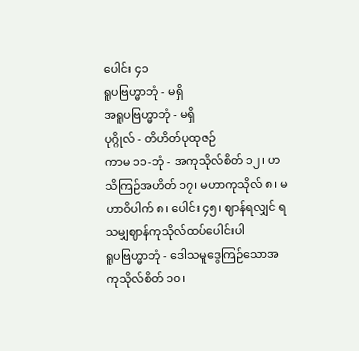ပေါင်း ၄၁
ရူပဗြဟ္မာဘုံ - မရှိ
အရူပဗြဟ္မာဘုံ - မရှိ
ပုဂ္ဂိုလ် - တိဟိတ်ပုထုဇဉ်
ကာမ ၁၁-ဘုံ - အကုသိုလ်စိတ် ၁၂၊ ဟသိကြဉ်အဟိတ် ၁၇၊ မဟာကုသိုလ် ၈၊ မဟာဝိပါက် ၈၊ ပေါင်း ၄၅၊ ဈာန်ရလျှင် ရသမျှဈာန်ကုသိုလ်ထပ်ပေါင်းပါ
ရူပဗြဟ္မာဘုံ - ဒေါသမူဒွေကြဉ်သောအကုသိုလ်စိတ် ၁၀၊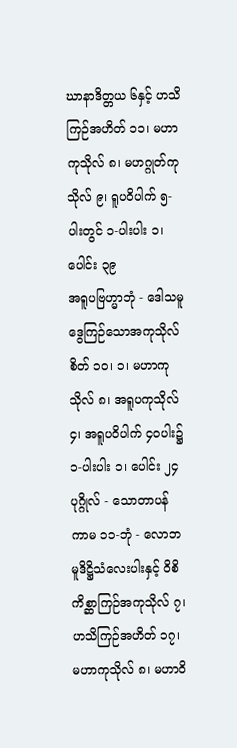ဃာနာဒိတ္တယ ၆နှင့် ဟသိကြဉ်အဟိတ် ၁၁၊ မဟာကုသိုလ် ၈၊ မဟဂ္ဂုတ်ကုသိုလ် ၉၊ ရူပဝိပါက် ၅-ပါးတွင် ၁-ပါးပါး ၁၊ ပေါင်း ၃၉
အရူပဗြဟ္မာဘုံ - ဒေါသမူဒွေကြဉ်သောအကုသိုလ်စိတ် ၁၀၊ ၁၊ မဟာကုသိုလ် ၈၊ အရူပကုသိုလ် ၄၊ အရူပဝိပါက် ၄၀ပါး၌ ၁-ပါးပါး ၁၊ ပေါင်း ၂၄
ပုဂ္ဂိုလ် - သောတာပန်
ကာမ ၁၁-ဘုံ - လောဘမူဒိဋ္ဌိသံလေးပါးနှင့် ဝိစိကိစ္ဆာကြဉ်အကုသိုလ် ၇၊ ဟသိကြဉ်အဟိတ် ၁၇၊ မဟာကုသိုလ် ၈၊ မဟာဝိ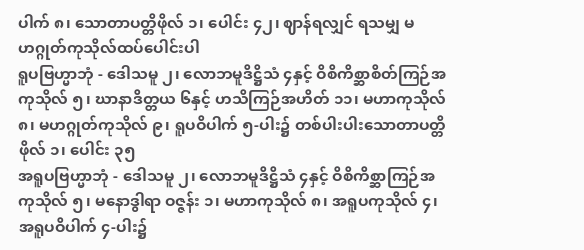ပါက် ၈၊ သောတာပတ္တိဖိုလ် ၁၊ ပေါင်း ၄၂၊ ဈာန်ရလျှင် ရသမျှ မဟဂ္ဂုတ်ကုသိုလ်ထပ်ပေါင်းပါ
ရူပဗြဟ္မာဘုံ - ဒေါသမူ ၂၊ လောဘမူဒိဋ္ဌိသံ ၄နှင့် ဝိစိကိစ္ဆာစိတ်ကြဉ်အကုသိုလ် ၅၊ ဃာနာဒိတ္တယ ၆နှင့် ဟသိကြဉ်အဟိတ် ၁၁၊ မဟာကုသိုလ် ၈၊ မဟဂ္ဂုတ်ကုသိုလ် ၉၊ ရူပဝိပါက် ၅-ပါး၌ တစ်ပါးပါးသောတာပတ္တိဖိုလ် ၁၊ ပေါင်း ၃၅
အရူပဗြဟ္မာဘုံ - ဒေါသမူ ၂၊ လောဘမူဒိဋ္ဌိသံ ၄နှင့် ဝိစိကိစ္ဆာကြဉ်အကုသိုလ် ၅၊ မနောဒွါရာ ဝဇ္ဇန်း ၁၊ မဟာကုသိုလ် ၈၊ အရူပကုသိုလ် ၄၊ အရူပဝိပါက် ၄-ပါး၌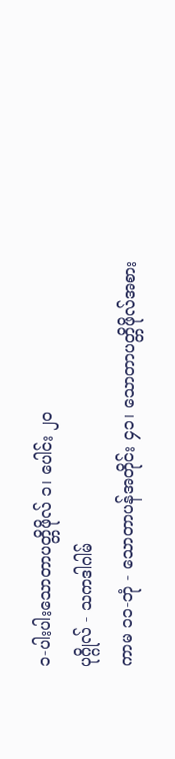၁-ပါးပါးသောတာပတ္တိဖိုလ် ၁၊ ပေါင်း ၂၀
ပုဂ္ဂိုလ် - သကဒါဂါမ်
ကာမ ၁၁-ဘုံ - သောတာပန်အတိုင်း ၄၁၊ သောတာပတ္တိဖိုလ်အစား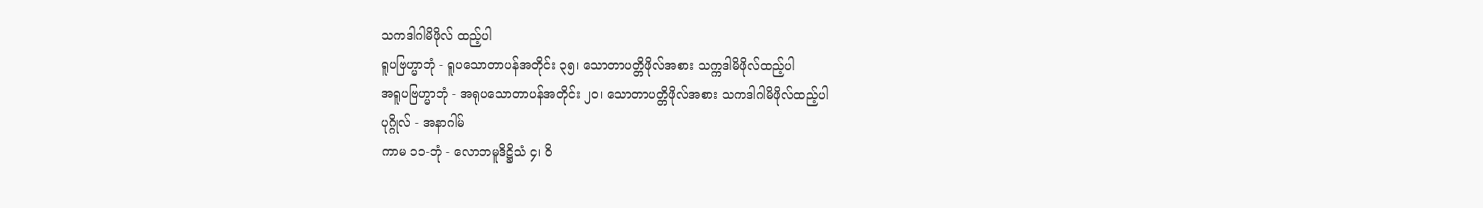သကဒါဂါမိဖိုလ် ထည့်ပါ
ရူပဗြဟ္မာဘုံ - ရူပသောတာပန်အတိုင်း ၃၅၊ သောတာပတ္တိဖိုလ်အစား သက္ကဒါမိဖိုလ်ထည့်ပါ
အရူပဗြဟ္မာဘုံ - အရုပသောတာပန်အတိုင်း ၂၀၊ သောတာပတ္တိဖိုလ်အစား သကဒါဂါမိဖိုလ်ထည့်ပါ
ပုဂ္ဂိုလ် - အနာဂါမ်
ကာမ ၁၁-ဘုံ - လောဘမူဒိဋ္ဌိသံ ၄၊ ဝိ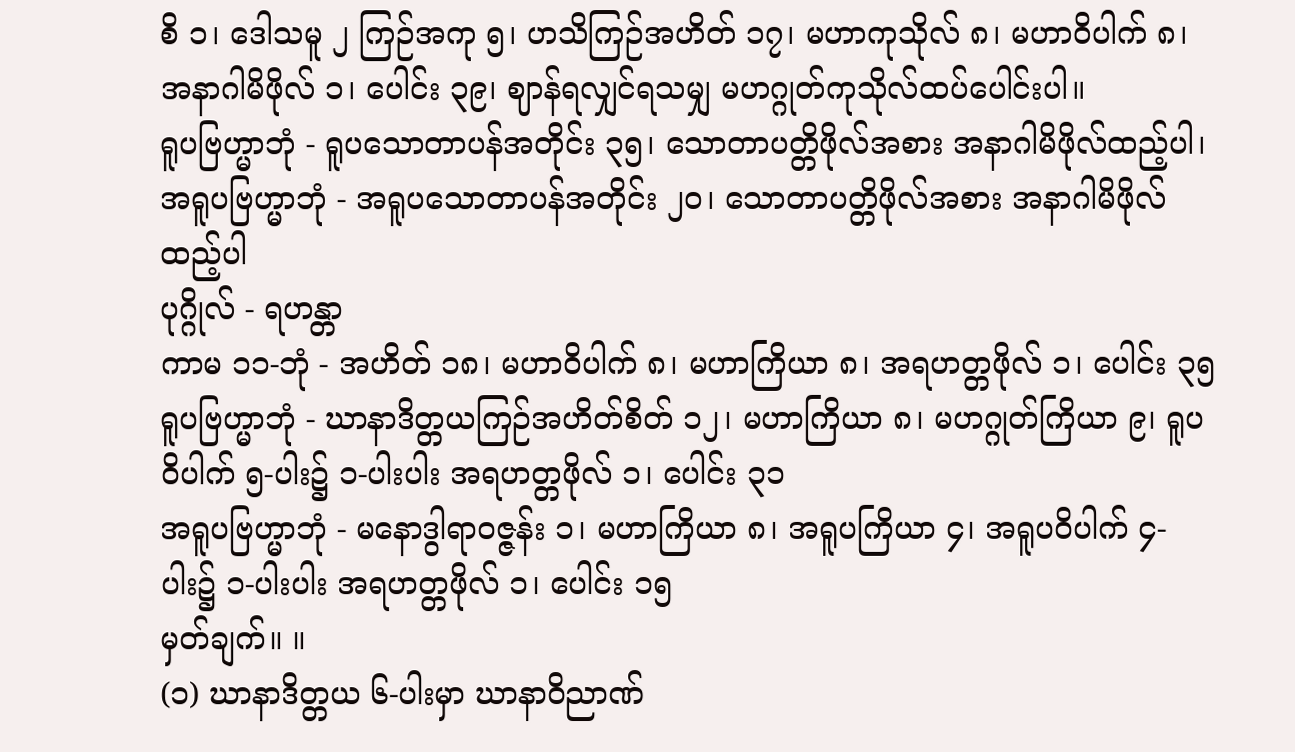စိ ၁၊ ဒေါသမူ ၂ ကြဉ်အကု ၅၊ ဟသိကြဉ်အဟိတ် ၁၇၊ မဟာကုသိုလ် ၈၊ မဟာဝိပါက် ၈၊ အနာဂါမိဖိုလ် ၁၊ ပေါင်း ၃၉၊ ဈာန်ရလျှင်ရသမျှ မဟဂ္ဂုတ်ကုသိုလ်ထပ်ပေါင်းပါ။
ရူပဗြဟ္မာဘုံ - ရူပသောတာပန်အတိုင်း ၃၅၊ သောတာပတ္တိဖိုလ်အစား အနာဂါမိဖိုလ်ထည့်ပါ၊
အရူပဗြဟ္မာဘုံ - အရူပသောတာပန်အတိုင်း ၂၀၊ သောတာပတ္တိဖိုလ်အစား အနာဂါမိဖိုလ်ထည့်ပါ
ပုဂ္ဂိုလ် - ရဟန္တာ
ကာမ ၁၁-ဘုံ - အဟိတ် ၁၈၊ မဟာဝိပါက် ၈၊ မဟာကြိယာ ၈၊ အရဟတ္တဖိုလ် ၁၊ ပေါင်း ၃၅
ရူပဗြဟ္မာဘုံ - ဃာနာဒိတ္တယကြဉ်အဟိတ်စိတ် ၁၂၊ မဟာကြိယာ ၈၊ မဟဂ္ဂုတ်ကြိယာ ၉၊ ရူပဝိပါက် ၅-ပါး၌ ၁-ပါးပါး အရဟတ္တဖိုလ် ၁၊ ပေါင်း ၃၁
အရူပဗြဟ္မာဘုံ - မနောဒွါရာဝဇ္ဇန်း ၁၊ မဟာကြိယာ ၈၊ အရူပကြိယာ ၄၊ အရူပဝိပါက် ၄-ပါး၌ ၁-ပါးပါး အရဟတ္တဖိုလ် ၁၊ ပေါင်း ၁၅
မှတ်ချက်။ ။
(၁) ဃာနာဒိတ္တယ ၆-ပါးမှာ ဃာနာဝိညာဏ်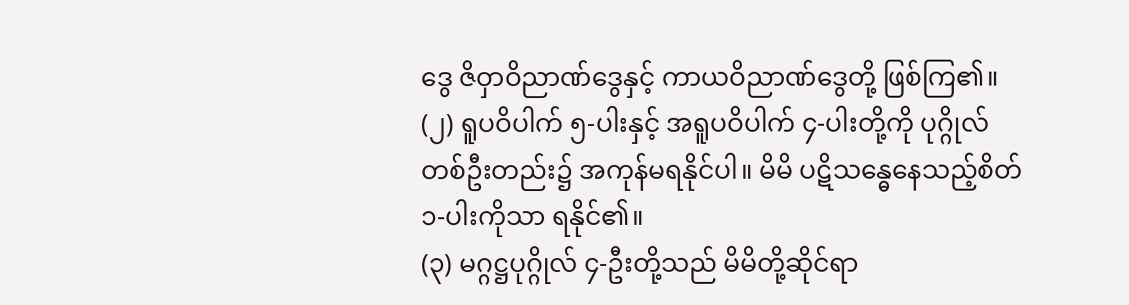ဒွေ ဇိဝှာဝိညာဏ်ဒွေနှင့် ကာယဝိညာဏ်ဒွေတို့ ဖြစ်ကြ၏။
(၂) ရူပဝိပါက် ၅-ပါးနှင့် အရူပဝိပါက် ၄-ပါးတို့ကို ပုဂ္ဂိုလ်တစ်ဦးတည်း၌ အကုန်မရနိုင်ပါ။ မိမိ ပဋိသန္ဓေနေသည့်စိတ် ၁-ပါးကိုသာ ရနိုင်၏။
(၃) မဂ္ဂဋ္ဌပုဂ္ဂိုလ် ၄-ဦးတို့သည် မိမိတို့ဆိုင်ရာ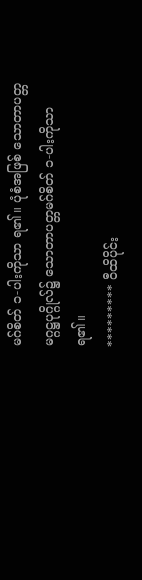မဂ်စိတ် ၁-ပါးကိုသာ ရ၏။ ပုံစံအဖြစ် သောတာပတ္တမဂ္ဂဋ္ဌပုဂ္ဂိုလ်၌ သောတာပတ္တမဂ်စိတ် ၁-ပါးကိုသာ ရ၏။
********* ဝီထိပိုင်း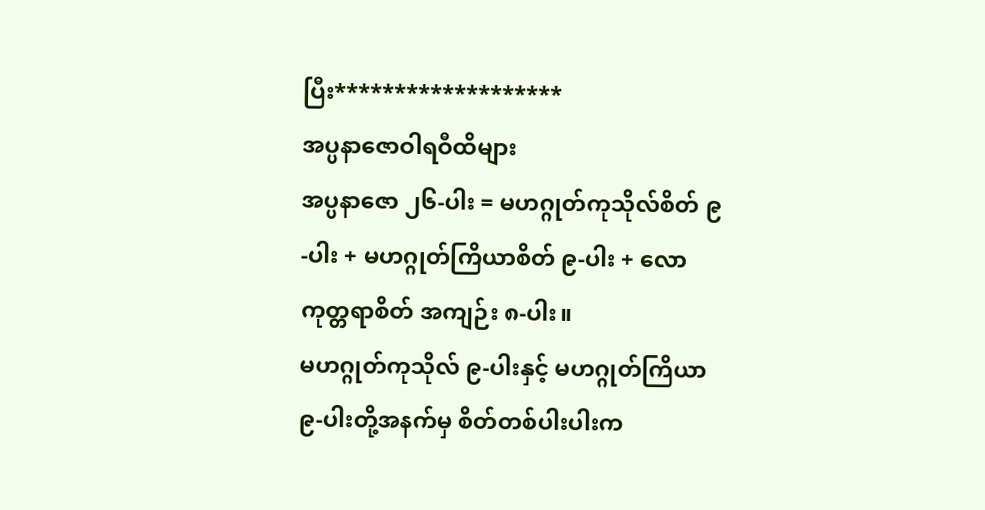ပြီး*******************
အပ္ပနာဇောဝါရဝီထိများ
အပ္ပနာဇော ၂၆-ပါး = မဟဂ္ဂုတ်ကုသိုလ်စိတ် ၉-ပါး + မဟဂ္ဂုတ်ကြိယာစိတ် ၉-ပါး + လောကုတ္တရာစိတ် အကျဉ်း ၈-ပါး။
မဟဂ္ဂုတ်ကုသိုလ် ၉-ပါးနှင့် မဟဂ္ဂုတ်ကြိယာ ၉-ပါးတို့အနက်မှ စိတ်တစ်ပါးပါးက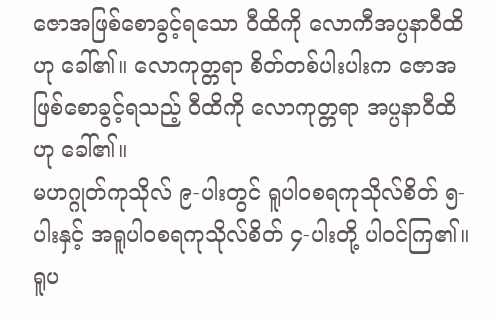ဇောအဖြစ်စောခွင့်ရသော ဝီထိကို လောကီအပ္ပနာဝီထိဟု ခေါ်၏။ လောကုတ္တရာ စိတ်တစ်ပါးပါးက ဇောအဖြစ်စောခွင့်ရသည့် ဝီထိကို လောကုတ္တရာ အပ္ပနာဝီထိဟု ခေါ်၏။
မဟဂ္ဂုတ်ကုသိုလ် ၉-ပါးတွင် ရူပါဝစရကုသိုလ်စိတ် ၅-ပါးနှင့် အရူပါဝစရကုသိုလ်စိတ် ၄-ပါးတို့ ပါဝင်ကြ၏။ ရူပ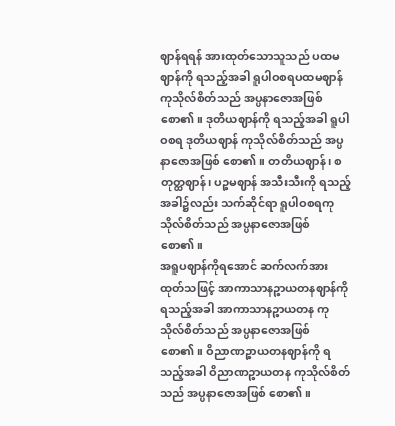ဈာန်ရရန် အားထုတ်သောသူသည် ပထမဈာန်ကို ရသည့်အခါ ရူပါဝစရပထမဈာန် ကုသိုလ်စိတ်သည် အပ္ပနာဇောအဖြစ်စော၏။ ဒုတိယဈာန်ကို ရသည့်အခါ ရူပါဝစရ ဒုတိယဈာန် ကုသိုလ်စိတ်သည် အပ္ပနာဇောအဖြစ် စော၏။ တတိယဈာန်၊ စတုတ္ထဈာန်၊ ပဉ္စမဈာန် အသီးသီးကို ရသည့်အခါ၌လည်း သက်ဆိုင်ရာ ရူပါဝစရကုသိုလ်စိတ်သည် အပ္ပနာဇောအဖြစ် စော၏။
အရူပဈာန်ကိုရအောင် ဆက်လက်အားထုတ်သဖြင့် အာကာသာနဉ္စာယတနဈာန်ကို ရသည့်အခါ အာကာသာနဉ္စာယတန ကုသိုလ်စိတ်သည် အပ္ပနာဇောအဖြစ် စော၏။ ဝိညာဏဉ္စာယတနဈာန်ကို ရသည့်အခါ ဝိညာဏဉ္စာယတန ကုသိုလ်စိတ်သည် အပ္ပနာဇောအဖြစ် စော၏။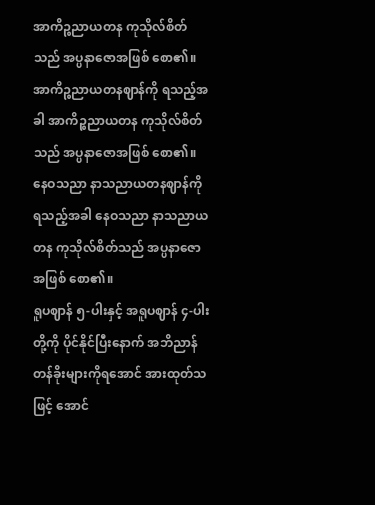အာကိဉ္စညာယတန ကုသိုလ်စိတ်သည် အပ္ပနာဇောအဖြစ် စော၏။ အာကိဉ္စညာယတနဈာန်ကို ရသည့်အခါ အာကိဉ္စညာယတန ကုသိုလ်စိတ်သည် အပ္ပနာဇောအဖြစ် စော၏။ နေဝသညာ နာသညာယတနဈာန်ကို ရသည့်အခါ နေဝသညာ နာသညာယတန ကုသိုလ်စိတ်သည် အပ္ပနာဇောအဖြစ် စော၏။
ရူပဈာန် ၅-ပါးနှင့် အရူပဈာန် ၄-ပါးတို့ကို ပိုင်နိုင်ပြီးနောက် အဘိညာန် တန်ခိုးများကိုရအောင် အားထုတ်သဖြင့် အောင်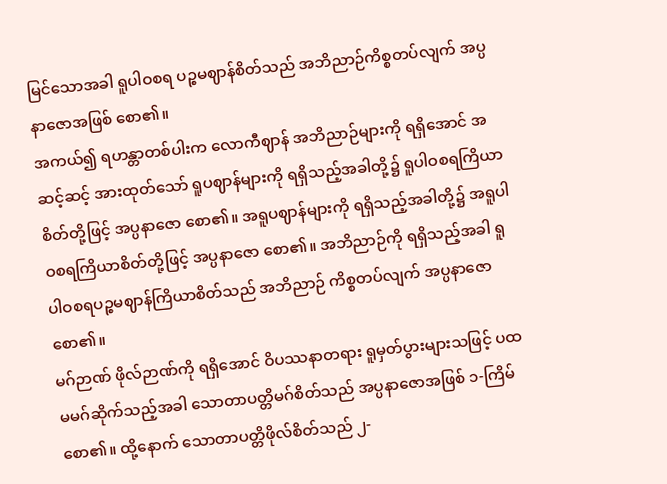မြင်သောအခါ ရူပါဝစရ ပဉ္စမဈာန်စိတ်သည် အဘိညာဉ်ကိစ္စတပ်လျက် အပ္ပနာဇောအဖြစ် စော၏။
အကယ်၍ ရဟန္တာတစ်ပါးက လောကီဈာန် အဘိညာဉ်များကို ရရှိအောင် အဆင့်ဆင့် အားထုတ်သော် ရူပဈာန်များကို ရရှိသည့်အခါတို့၌ ရူပါဝစရကြိယာစိတ်တို့ဖြင့် အပ္ပနာဇော စော၏။ အရူပဈာန်များကို ရရှိသည့်အခါတို့၌ အရူပါဝစရကြိယာစိတ်တို့ဖြင့် အပ္ပနာဇော စော၏။ အဘိညာဉ်ကို ရရှိသည့်အခါ ရူပါဝစရပဉ္စမဈာန်ကြိယာစိတ်သည် အဘိညာဉ် ကိစ္စတပ်လျက် အပ္ပနာဇော စော၏။
မဂ်ဉာဏ် ဖိုလ်ဉာဏ်ကို ရရှိအောင် ဝိပဿနာတရား ရူမှတ်ပွားများသဖြင့် ပထမမဂ်ဆိုက်သည့်အခါ သောတာပတ္တိမဂ်စိတ်သည် အပ္ပနာဇောအဖြစ် ၁-ကြိမ် စော၏။ ထို့နောက် သောတာပတ္တိဖိုလ်စိတ်သည် ၂-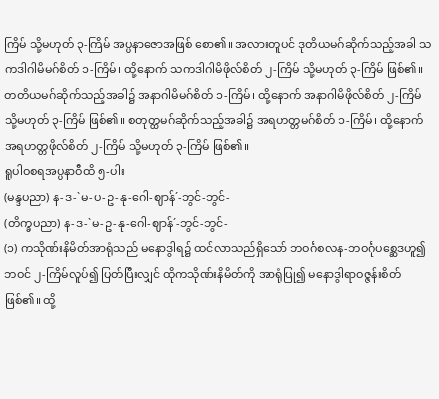ကြိမ် သို့မဟုတ် ၃-ကြိမ် အပ္ပနာဇောအဖြစ် စော၏။ အလားတူပင် ဒုတိယမဂ်ဆိုက်သည့်အခါ သကဒါဂါမိမဂ်စိတ် ၁-ကြိမ်၊ ထို့နောက် သကဒါဂါမိဖိုလ်စိတ် ၂-ကြိမ် သို့မဟုတ် ၃-ကြိမ် ဖြစ်၏။ တတိယမဂ်ဆိုက်သည့်အခါ၌ အနာဂါမိမဂ်စိတ် ၁-ကြိမ်၊ ထို့နောက် အနာဂါမိဖိုလ်စိတ် ၂-ကြိမ် သို့မဟုတ် ၃-ကြိမ် ဖြစ်၏။ စတုတ္ထမဂ်ဆိုက်သည့်အခါ၌ အရဟတ္တမဂ်စိတ် ၁-ကြိမ်၊ ထို့နောက် အရဟတ္တဖိုလ်စိတ် ၂-ကြိမ် သို့မဟုတ် ၃-ကြိမ် ဖြစ်၏။
ရူပါဝစရအပ္ပနာဝီထိ ၅-ပါး
(မန္ဒပညာ) န-ဒ-`မ-ပ-ဥ-နု-ဂေါ-ဈာန်´-ဘွင်-ဘွင်-
(တိက္ခပညာ) န-ဒ-`မ-ဥ-နု-ဂေါ-ဈာန်´-ဘွင်-ဘွင်-
(၁) ကသိုဏ်းနိမိတ်အာရုံသည် မနောဒွါရ၌ ထင်လာသည်ရှိသော် ဘဝင်္ဂစလန-ဘဝင်္ဂုပစ္ဆေဒဟူ၍ ဘဝင် ၂-ကြိမ်လူပ်၍ ပြတ်ပြီးလျှင် ထိုကသိုဏ်းနိမိတ်ကို အာရုံပြု၍ မနောဒွါရာဝဇ္ဇန်းစိတ်ဖြစ်၏။ ထို့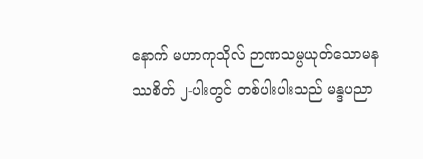နောက် မဟာကုသိုလ် ဉာဏသမ္ပယုတ်သောမနဿစိတ် ၂-ပါးတွင် တစ်ပါးပါးသည် မန္ဒပညာ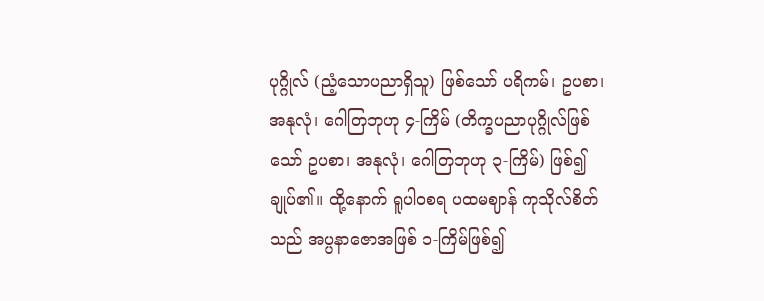ပုဂ္ဂိုလ် (ညံ့သောပညာရှိသူ) ဖြစ်သော် ပရိကမ်၊ ဥပစာ၊ အနုလုံ၊ ဂေါတြဘုဟု ၄-ကြိမ် (တိက္ခပညာပုဂ္ဂိုလ်ဖြစ်သော် ဥပစာ၊ အနုလုံ၊ ဂေါတြဘုဟု ၃-ကြိမ်) ဖြစ်၍ ချုပ်၏။ ထို့နောက် ရူပါဝစရ ပထမဈာန် ကုသိုလ်စိတ်သည် အပ္ပနာဇောအဖြစ် ၁-ကြိမ်ဖြစ်၍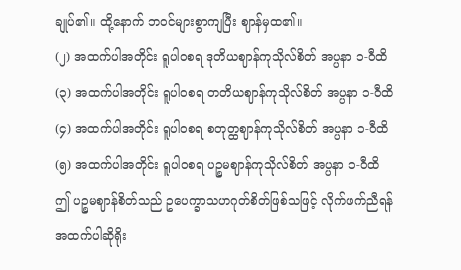ချုပ်၏။ ထို့နောက် ဘဝင်များစွာကျပြီး ဈာန်မှထ၏။
(၂) အထက်ပါအတိုင်း ရူပါဝစရ ဒုတိယဈာန်ကုသိုလ်စိတ် အပ္ပနာ ၁-ဝီထိ
(၃) အထက်ပါအတိုင်း ရူပါဝစရ တတိယဈာန်ကုသိုလ်စိတ် အပ္ပနာ ၁-ဝီထိ
(၄) အထက်ပါအတိုင်း ရူပါဝစရ စတုတ္ထဈာန်ကုသိုလ်စိတ် အပ္ပနာ ၁-ဝီထိ
(၅) အထက်ပါအတိုင်း ရူပါဝစရ ပဉ္စမဈာန်ကုသိုလ်စိတ် အပ္ပနာ ၁-ဝီထိ
ဤ ပဉ္စမဈာန်စိတ်သည် ဥပေက္ခာသဟဂုတ်စိတ်ဖြစ်သဖြင့် လိုက်ဖက်ညီရန် အထက်ပါဆိုရိုး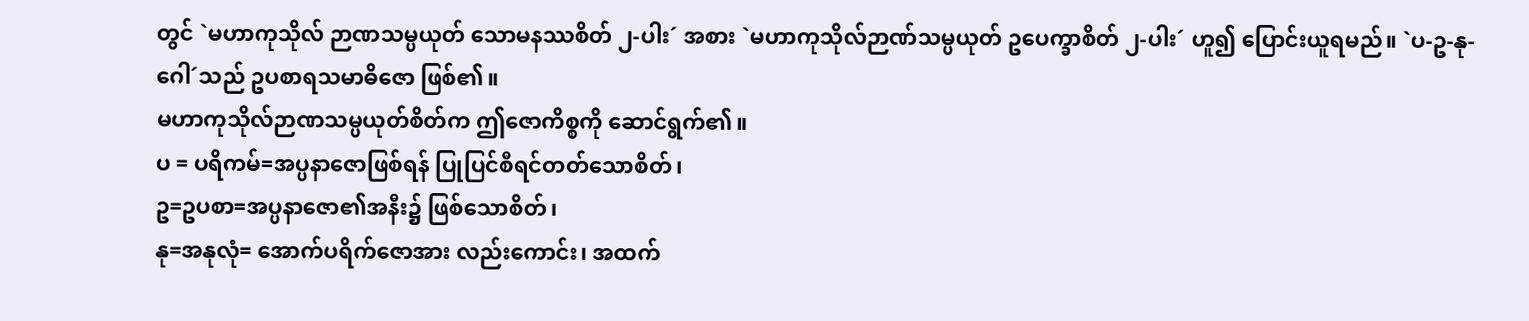တွင် `မဟာကုသိုလ် ဉာဏသမ္ပယုတ် သောမနဿစိတ် ၂-ပါး´ အစား `မဟာကုသိုလ်ဉာဏ်သမ္ပယုတ် ဥပေက္ခာစိတ် ၂-ပါး´ ဟူ၍ ပြောင်းယူရမည်။ `ပ-ဥ-နု-ဂေါ´သည် ဥပစာရသမာဓိဇော ဖြစ်၏။
မဟာကုသိုလ်ဉာဏသမ္ပယုတ်စိတ်က ဤဇောကိစ္စကို ဆောင်ရွက်၏။
ပ = ပရိကမ်=အပ္ပနာဇောဖြစ်ရန် ပြုပြင်စီရင်တတ်သောစိတ်၊
ဥ=ဥပစာ=အပ္ပနာဇော၏အနီး၌ ဖြစ်သောစိတ်၊
နု=အနုလုံ= အောက်ပရိက်ဇောအား လည်းကောင်း၊ အထက်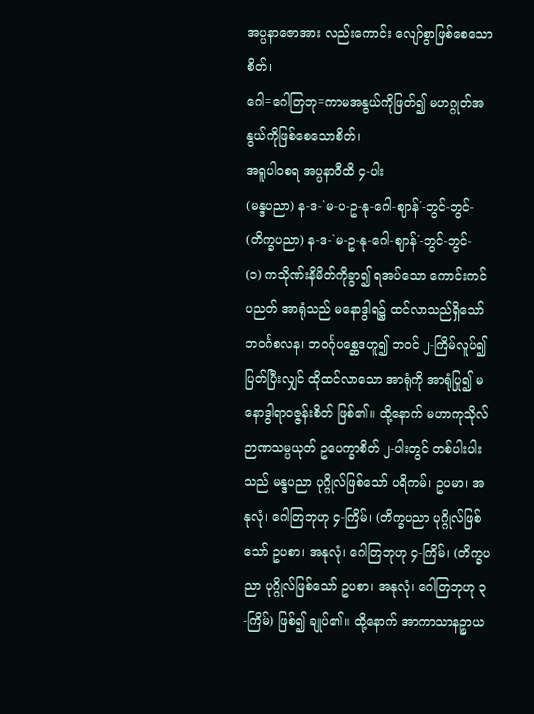အပ္ပနာဇောအား လည်းကောင်း လျော်စွာဖြစ်စေသောစိတ်၊
ဂေါ=ဂေါတြဘု=ကာမအနွယ်ကိုဖြတ်၍ မဟဂ္ဂုတ်အနွယ်ကိုဖြစ်စေသောစိတ်၊
အရူပါဝစရ အပ္ပနာဝီထိ ၄-ပါး
(မန္ဒပညာ) န-ဒ-`မ-ပ-ဥ-နု-ဂေါ-ဈာန်´-ဘွင်-ဘွင်-
(တိက္ခပညာ) န-ဒ-`မ-ဥ-နု-ဂေါ-ဈာန်´-ဘွင်-ဘွင်-
(၁) ကသိုဏ်းနိမိတ်ကိုခွာ၍ ရအပ်သော ကောင်းကင်ပညတ် အာရုံသည် မနောဒွါရ၌ ထင်လာသည်ရှိသော် ဘဝင်္ဂစလန၊ ဘဝင်္ဂုပစ္ဆေဒဟူ၍ ဘဝင် ၂-ကြိမ်လူပ်၍ ပြတ်ပြီးလျှင် ထိုထင်လာသော အာရုံကို အာရုံပြု၍ မနောဒွါရာဝဇ္ဇန်းစိတ် ဖြစ်၏။ ထို့နောက် မဟာကုသိုလ် ဉာဏသမ္ပယုတ် ဥပေက္ခာစိတ် ၂-ပါးတွင် တစ်ပါးပါးသည် မန္ဒပညာ ပုဂ္ဂိုလ်ဖြစ်သော် ပရိကမ်၊ ဥပမာ၊ အနုလုံ၊ ဂေါတြဘုဟု ၄-ကြိမ်၊ (တိက္ခပညာ ပုဂ္ဂိုလ်ဖြစ်သော် ဥပစာ၊ အနုလုံ၊ ဂေါတြဘုဟု ၄-ကြိမ်၊ (တိက္ခပညာ ပုဂ္ဂိုလ်ဖြစ်သော် ဥပစာ၊ အနုလုံ၊ ဂေါတြဘုဟု ၃-ကြိမ်) ဖြစ်၍ ချုပ်၏။ ထို့နောက် အာကာသာနဉ္စာယ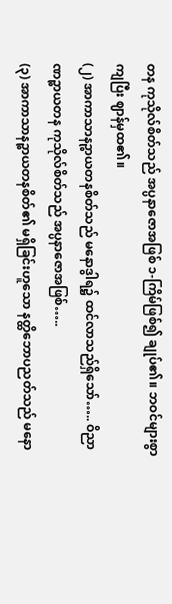တန ကုသိုလ်စိတ်သည် အပ္ပနာဇောအဖြစ် ၁-ကြိမ်ဖြစ်၍ ချုပ်၏။ ဘဝင်များစွာကျပြီး ဈာန်မှထ၏။
(၂) အာကာသာနဉ္စာယတနစိတ်သည် မနောဒွါရ၌ ထင်လာသည်ရှိသော်….. ဝိညာဏဉ္စာယတန ကုသိုလ်စိတ်သည် အပ္ပနာဇောအဖြစ်…..
(၃) အာကာသာနဉ္စာယတနစိတ်၏ မရှိခြင်းဟူသော နတ္ထိဘောပညတ်သည် မနော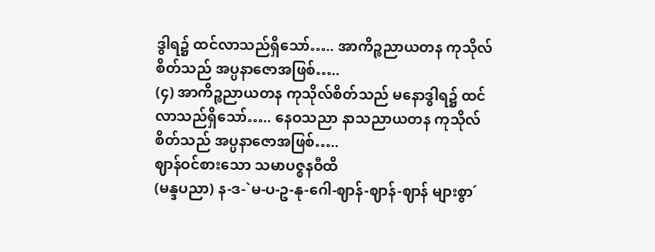ဒွါရ၌ ထင်လာသည်ရှိသော်….. အာကိဉ္စညာယတန ကုသိုလ်စိတ်သည် အပ္ပနာဇောအဖြစ်…..
(၄) အာကိဉ္စညာယတန ကုသိုလ်စိတ်သည် မနောဒွါရ၌ ထင်လာသည်ရှိသော်….. နေဝသညာ နာသညာယတန ကုသိုလ်စိတ်သည် အပ္ပနာဇောအဖြစ်…..
ဈာန်ဝင်စားသော သမာပဇ္စနဝီထိ
(မန္ဒပညာ) န-ဒ-`မ-ပ-ဥ-နု-ဂေါ-ဈာန်-ဈာန်-ဈာန် များစွာ´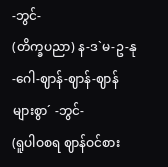-ဘွင်-
(တိက္ခပညာ) န-ဒ`မ-ဥ-နု-ဂေါ-ဈာန်-ဈာန်-ဈာန် များစွာ´ -ဘွင်-
(ရူပါဝစရ ဈာန်ဝင်စား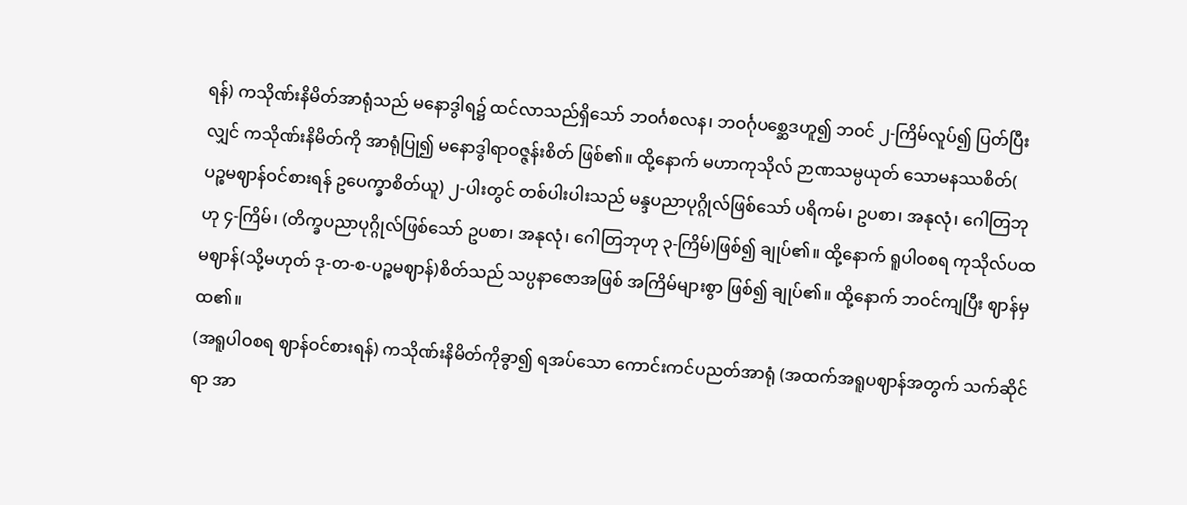ရန်) ကသိုဏ်းနိမိတ်အာရုံသည် မနောဒွါရ၌ ထင်လာသည်ရှိသော် ဘဝင်္ဂစလန၊ ဘဝင်္ဂုပစ္ဆေဒဟူ၍ ဘဝင် ၂-ကြိမ်လူပ်၍ ပြတ်ပြီးလျှင် ကသိုဏ်းနိမိတ်ကို အာရုံပြု၍ မနောဒွါရာဝဇ္ဇန်းစိတ် ဖြစ်၏။ ထို့နောက် မဟာကုသိုလ် ဉာဏသမ္ပယုတ် သောမနဿစိတ်( ပဉ္စမဈာန်ဝင်စားရန် ဥပေက္ခာစိတ်ယူ) ၂-ပါးတွင် တစ်ပါးပါးသည် မန္ဒပညာပုဂ္ဂိုလ်ဖြစ်သော် ပရိကမ်၊ ဥပစာ၊ အနုလုံ၊ ဂေါတြဘုဟု ၄-ကြိမ်၊ (တိက္ခပညာပုဂ္ဂိုလ်ဖြစ်သော် ဥပစာ၊ အနုလုံ၊ ဂေါတြဘုဟု ၃-ကြိမ်)ဖြစ်၍ ချုပ်၏။ ထို့နောက် ရူပါဝစရ ကုသိုလ်ပထမဈာန်(သို့မဟုတ် ဒု-တ-စ-ပဉ္စမဈာန်)စိတ်သည် သပ္ပနာဇောအဖြစ် အကြိမ်များစွာ ဖြစ်၍ ချုပ်၏။ ထို့နောက် ဘဝင်ကျပြီး ဈာန်မှထ၏။
(အရူပါဝစရ ဈာန်ဝင်စားရန်) ကသိုဏ်းနိမိတ်ကိုခွာ၍ ရအပ်သော ကောင်းကင်ပညတ်အာရုံ (အထက်အရူပဈာန်အတွက် သက်ဆိုင်ရာ အာ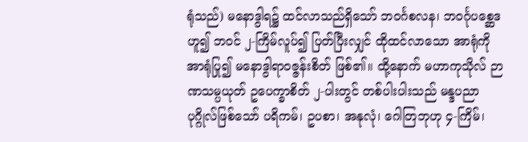ရုံသည်) မနောဒွါရ၌ ထင်လာသည်ရှိသော် ဘဝင်္ဂစလန၊ ဘဝင်္ဂုပစ္ဆေဒဟူ၍ ဘဝင် ၂-ကြိမ်လူပ်၍ ပြတ်ပြီးလျှင် ထိုထင်လာသော အာရုံကို အာရုံပြု၍ မနောဒွါရာဝဇ္ဇန်းစိတ် ဖြစ်၏။ ထို့နောက် မဟာကုသိုလ် ဉာဏသမ္ပယုတ် ဥပေက္ခာစိတ် ၂-ပါးတွင် တစ်ပါးပါးသည် မန္ဒပညာပုဂ္ဂိုလ်ဖြစ်သော် ပရိကမ်၊ ဥပစာ၊ အနုလုံ၊ ဂေါတြဘုဟု ၄-ကြိမ်၊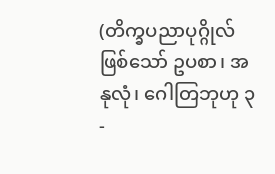(တိက္ခပညာပုဂ္ဂိုလ်ဖြစ်သော် ဥပစာ၊ အနုလုံ၊ ဂေါတြဘုဟု ၃-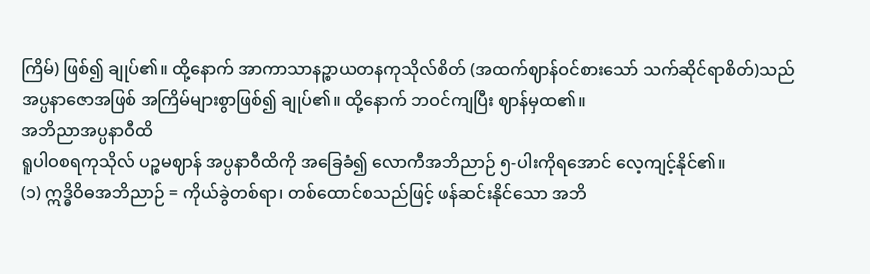ကြိမ်) ဖြစ်၍ ချုပ်၏။ ထို့နောက် အာကာသာနဉ္စာယတနကုသိုလ်စိတ် (အထက်ဈာန်ဝင်စားသော် သက်ဆိုင်ရာစိတ်)သည် အပ္ပနာဇောအဖြစ် အကြိမ်များစွာဖြစ်၍ ချုပ်၏။ ထို့နောက် ဘဝင်ကျပြီး ဈာန်မှထ၏။
အဘိညာအပ္ပနာဝီထိ
ရူပါဝစရကုသိုလ် ပဉ္စမဈာန် အပ္ပနာဝီထိကို အခြေခံ၍ လောကီအဘိညာဉ် ၅-ပါးကိုရအောင် လေ့ကျင့်နိုင်၏။
(၁) ဣဒ္ဓိဝိဓအဘိညာဉ် = ကိုယ်ခွဲတစ်ရာ၊ တစ်ထောင်စသည်ဖြင့် ဖန်ဆင်းနိုင်သော အဘိ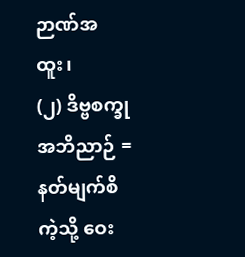ဉာဏ်အထူး၊
(၂) ဒိဗ္ဗစက္ခုအဘိညာဉ် = နတ်မျက်စိကဲ့သို့ ဝေး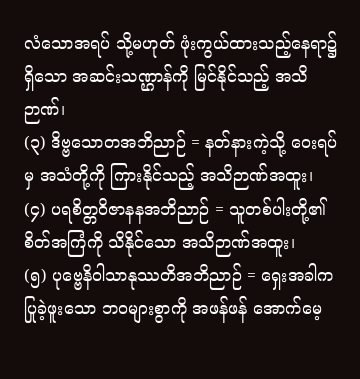လံသောအရပ် သို့မဟုတ် ဖုံးကွယ်ထားသည့်နေရာ၌ရှိသော အဆင်းသဏ္ဌာန်ကို မြင်နိုင်သည့် အသိဉာဏ်၊
(၃) ဒိဗ္ဗသောတအဘိညာဉ် = နတ်နားကဲ့သို့ ဝေးရပ်မှ အသံတို့ကို ကြားနိုင်သည့် အသိဉာဏ်အထူး၊
(၄) ပရစိတ္တဝိဇာနနအဘိညာဉ် = သူတစ်ပါးတို့၏ စိတ်အကြံကို သိနိုင်သော အသိဉာဏ်အထူး၊
(၅) ပုဗ္ဗေနိဝါသာနုဿတိအဘိညာဉ် = ရှေးအခါက ပြုခဲ့ဖူးသော ဘဝများစွာကို အဖန်ဖန် အောက်မေ့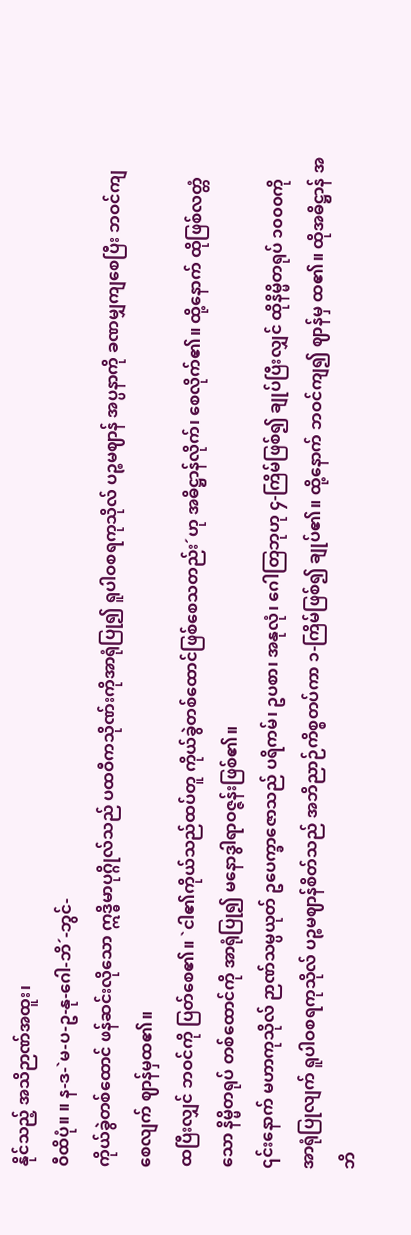နိုင်သည့် အသိဉာဏ်အထူး၊
ဝီထိပုံ။ ။ န-ဒ-`မ-ပ-ဥ-နု-ဂေါ-ဘိ´-ဘွင်-
ကိုယ်ခွဲတစ်ထောင် ဖန်ဆင်းလိုသော ဣဒ္ဓိမာပုဂ္ဂိုလ်သည် ပထဝီကသိုဏ်းကိုအာရုံပြု၍ ရူပါဝစရကုသိုလ် ပဉ္စမဈာန် အပ္ပနာကို ခဏမျှကျစေပြီး ဘဝင်ကျစေလျက် ဈာန်မှထ၏။
ထပြီးလျှင် ဘဝင်ကို ပြတ်စေ၏။ `ငါ၏ကိုယ်သည်ထပ်တူ ကိုယ်ခွဲတစ်ထောင်ဖြစ်စေသတည်း´ဟု အဓိဋ္ဌာန်လိုက်၊ စေလိုက်၏။ ထို့နောက် ထိုဖြစ်လတ္တံသော နိမ္မိတရုပ် တစ်ထောင်ကို အာရုံပြု၍ မနောဒွါရာဝဇ္ဇန်းဖြစ်၏။
၎င်းနောက် မဟာကုသိုလ် ဉာဏ်သမ္ပယုတ် ဥပေက္ခာဇောသည် ပရိကမ်၊ ဥပစာ၊ အနုလုံ၊ ဂေါတြဘုဟု ၄-ကြိမ်ဖြစ်၍ ချုပ်ပြီးလျှင် ထိုနိမ္မိတရုပ် ၁၀၀၀ကို အာရုံပြုလျက် ရူပါဝစရကုသိုလ် ပဉ္စမဈာန်စိတ်သည် အဘိညာဉ်ကိစ္စတပ်ကာ ၁-ကြိမ်ဖြစ်၍ ချုပ်၏။ ထို့နောက် ဘဝင်ကျ၍ ဈာန်မှ ထ၏။ ထိုအဓိဋ္ဌာန် အဘိ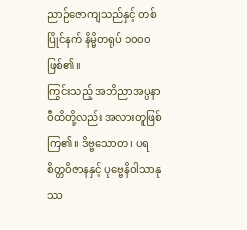ညာဉ်ဇောကျသည်နှင့် တစ်ပြိုင်နက် နိမ္မိတရုပ် ၁၀၀၀ ဖြစ်၏။
ကြွင်းသည့် အဘိညာအပ္ပနာဝီထိတို့လည်း အလားတူဖြစ်ကြ၏။ ဒိဗ္ဗသောတ၊ ပရစိတ္တဝိဇာနနှင့် ပုဗ္ဗေနိဝါသာနုဿ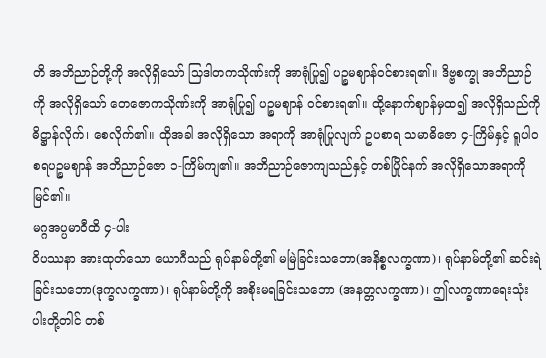တိ အဘိညာဉ်တို့ကို အလိုရှိသော် သြဒါတကသိုဏ်းကို အာရုံပြု၍ ပဉ္စမဈာန်ဝင်စားရ၏။ ဒိဗ္ဗစက္ခု အဘိညာဉ်ကို အလိုရှိသော် တေဇောကသိုဏ်းကို အာရုံပြု၍ ပဉ္စမဈာန် ဝင်စားရ၏။ ထို့နောက်ဈာန်မှထ၍ အလိုရှိသည်ကို ဓိဋ္ဌာန်လိုက်၊ စေလိုက်၏။ ထိုအခါ အလိုရှိသော အရာကို အာရုံပြုလျက် ဥပစာရ သမာဓိဇော ၄-ကြိမ်နှင့် ရူပါဝစရပဉ္စမဈာန် အဘိညာဉ်ဇော ၁-ကြိမ်ကျ၏။ အဘိညာဉ်ဇောကျသည်နှင့် တစ်ပြိုင်နက် အလိုရှိသောအရာကို မြင်၏။
မဂ္ဂအပ္ပမာဝီထိ ၄-ပါး
ဝိပဿနာ အားထုတ်သော ယောဂီသည် ရုပ်နာမ်တို့၏ မမြဲခြင်းသဘော(အနိစ္စလက္ခဏာ)၊ ရုပ်နာမ်တို့၏ ဆင်းရဲခြင်းသဘော(ဒုက္ခလက္ခဏာ)၊ ရုပ်နာမ်တို့ကို အစိုးမရခြင်းသဘော (အနတ္တလက္ခဏာ)၊ ဤလက္ခဏာရေးသုံးပါးတို့တါင် တစ်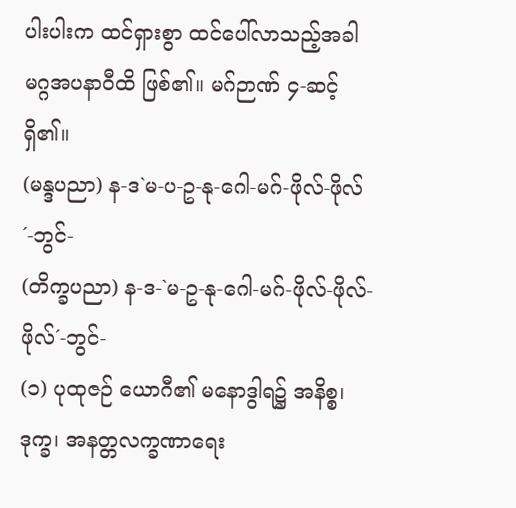ပါးပါးက ထင်ရှားစွာ ထင်ပေါ်လာသည့်အခါ မဂ္ဂအပနာဝီထိ ဖြစ်၏။ မဂ်ဉာဏ် ၄-ဆင့်ရှိ၏။
(မန္ဒပညာ) န-ဒ`မ-ပ-ဥ-နု-ဂေါ-မဂ်-ဖိုလ်-ဖိုလ်´-ဘွင်-
(တိက္ခပညာ) န-ဒ-`မ-ဥ-နု-ဂေါ-မဂ်-ဖိုလ်-ဖိုလ်-ဖိုလ်´-ဘွင်-
(၁) ပုထုဇဉ် ယောဂီ၏ မနောဒွါရ၌ အနိစ္စ၊ ဒုက္ခ၊ အနတ္တလက္ခဏာရေး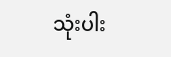သုံးပါး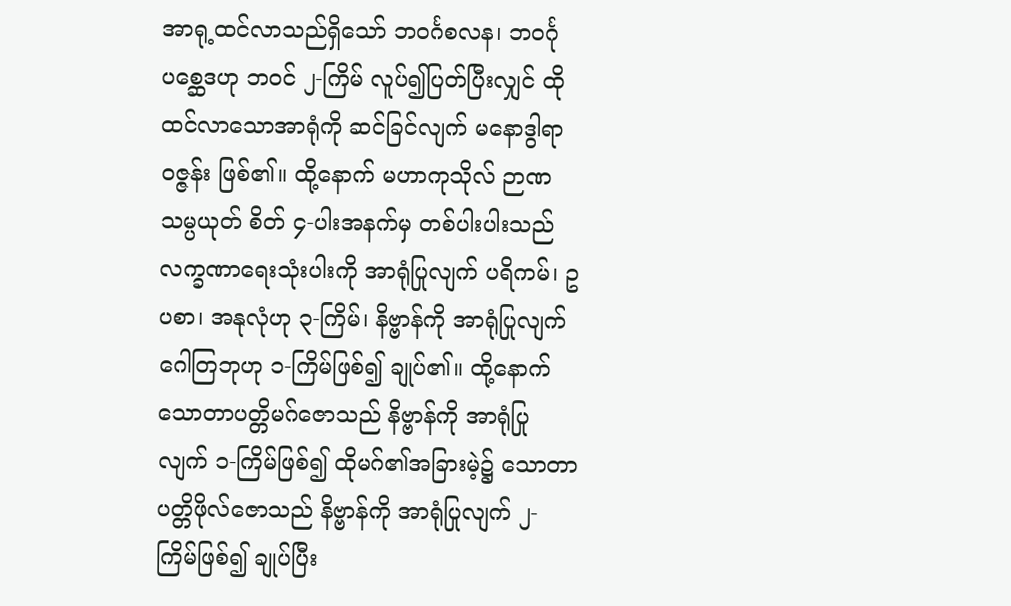အာရု့ထင်လာသည်ရှိသော် ဘဝင်္ဂစလန၊ ဘဝင်္ဂုပစ္ဆေဒဟု ဘဝင် ၂-ကြိမ် လူပ်၍ပြတ်ပြီးလျှင် ထိုထင်လာသောအာရုံကို ဆင်ခြင်လျက် မနောဒွါရာဝဇ္ဇန်း ဖြစ်၏။ ထို့နောက် မဟာကုသိုလ် ဉာဏသမ္ပယုတ် စိတ် ၄-ပါးအနက်မှ တစ်ပါးပါးသည် လက္ခဏာရေးသုံးပါးကို အာရုံပြုလျက် ပရိကမ်၊ ဥပစာ၊ အနုလုံဟု ၃-ကြိမ်၊ နိဗ္ဗာန်ကို အာရုံပြုလျက် ဂေါတြဘုဟု ၁-ကြိမ်ဖြစ်၍ ချုပ်၏။ ထို့နောက်သောတာပတ္တိမဂ်ဇောသည် နိဗ္ဗာန်ကို အာရုံပြုလျက် ၁-ကြိမ်ဖြစ်၍ ထိုမဂ်၏အခြားမဲ့၌ သောတာပတ္တိဖိုလ်ဇောသည် နိဗ္ဗာန်ကို အာရုံပြုလျက် ၂-ကြိမ်ဖြစ်၍ ချုပ်ပြီး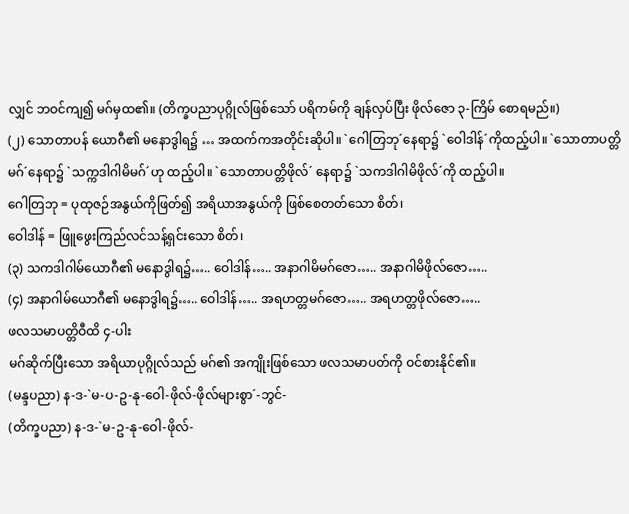လျှင် ဘဝင်ကျ၍ မဂ်မှထ၏။ (တိက္ခပညာပုဂ္ဂိုလ်ဖြစ်သော် ပရိကမ်ကို ချန်လှပ်ပြီး ဖိုလ်ဇော ၃-ကြိမ် စောရမည်။)
(၂) သောတာပန် ယောဂီ၏ မနောဒွါရ၌ … အထက်ကအတိုင်းဆိုပါ။ `ဂေါတြဘု´နေရာ၌ `ဝေါဒါန်´ကိုထည့်ပါ။ `သောတာပတ္တိမဂ်´နေရာ၌ `သက္ကဒါဂါမိမဂ်´ဟု ထည့်ပါ။ `သောတာပတ္တိဖိုလ်´ နေရာ၌ `သကဒါဂါမိဖိုလ်´ကို ထည့်ပါ။
ဂေါတြဘု = ပုထုဇဉ်အနွယ်ကိုဖြတ်၍ အရိယာအနွယ်ကို ဖြစ်စေတတ်သော စိတ်၊
ဝေါဒါန် = ဖြူဖွေးကြည်လင်သန့်ရှင်းသော စိတ်၊
(၃) သကဒါဂါမ်ယောဂီ၏ မနောဒွါရ၌….. ဝေါဒါန်….. အနာဂါမိမဂ်ဇော….. အနာဂါမိဖိုလ်ဇော…..
(၄) အနာဂါမ်ယောဂီ၏ မနောဒွါရ၌….. ဝေါဒါန်….. အရဟတ္တမဂ်ဇော….. အရဟတ္တဖိုလ်ဇော…..
ဖလသမာပတ္တိဝီထိ ၄-ပါး
မဂ်ဆိုက်ပြီးသော အရိယာပုဂ္ဂိုလ်သည် မဂ်၏ အကျိုးဖြစ်သော ဖလသမာပတ်ကို ဝင်စားနိုင်၏။
(မန္ဒပညာ) န-ဒ-`မ-ပ-ဥ-နု-ဝေါ-ဖိုလ်-ဖိုလ်များစွာ´-ဘွင်-
(တိက္ခပညာ) န-ဒ-`မ-ဥ-နု-ဝေါ-ဖိုလ်-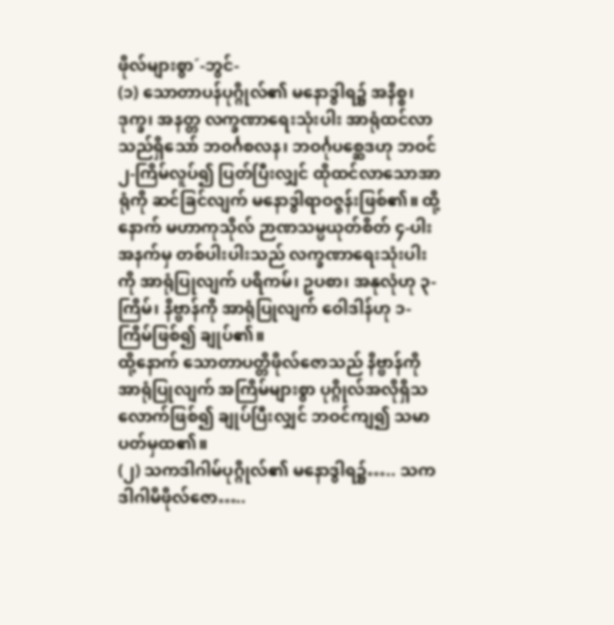ဖိုလ်များစွာ´-ဘွင်-
(၁) သောတာပန်ပုဂ္ဂိုလ်၏ မနောဒွါရ၌ အနိစ္စ၊ ဒုက္ခ၊ အနတ္တ လက္ခဏာရေးသုံးပါး အာရုံထင်လာသည်ရှိသော် ဘဝင်္ဂစလန၊ ဘဝင်္ဂုပစ္ဆေဒဟု ဘဝင် ၂-ကြိမ်လူပ်၍ ပြတ်ပြီးလျှင် ထိုထင်လာသောအာရုံကို ဆင်ခြင်လျက် မနောဒွါရာဝဇ္ဇန်းဖြစ်၏။ ထို့နောက် မဟာကုသိုလ် ဉာဏသမ္ပယုတ်စိတ် ၄-ပါးအနက်မှ တစ်ပါးပါးသည် လက္ခဏာရေးသုံးပါးကို အာရုံပြုလျက် ပရိကမ်၊ ဥပစာ၊ အနုလုံဟု ၃-ကြိမ်၊ နိဗ္ဗာန်ကို အာရုံပြုလျက် ဝေါဒါန်ဟု ၁-ကြိမ်ဖြစ်၍ ချုပ်၏။
ထို့နောက် သောတာပတ္တိဖိုလ်ဇောသည် နိဗ္ဗာန်ကို အာရုံပြုလျက် အကြိမ်များစွာ ပုဂ္ဂိုလ်အလိုရှိသလောက်ဖြစ်၍ ချုပ်ပြီးလျှင် ဘဝင်ကျ၍ သမာပတ်မှထ၏။
(၂) သကဒါဂါမ်ပုဂ္ဂိုလ်၏ မနောဒွါရ၌….. သကဒါဂါမိဖိုလ်ဇော…..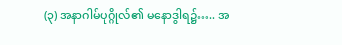(၃) အနာဂါမ်ပုဂ္ဂိုလ်၏ မနောဒွါရ၌….. အ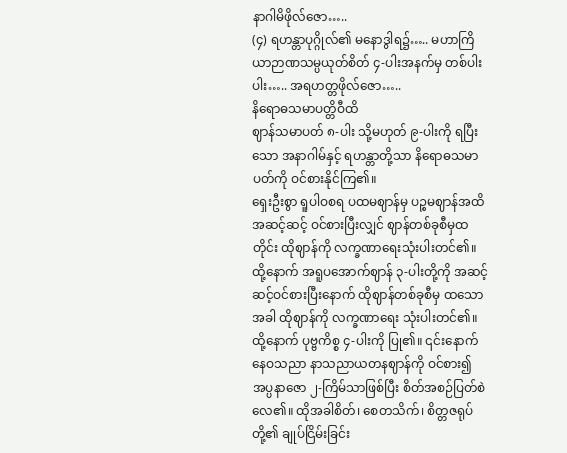နာဂါမိဖိုလ်ဇော…..
(၄) ရဟန္တာပုဂ္ဂိုလ်၏ မနောဒွါရ၌….. မဟာကြိယာဉာဏသမ္ပယုတ်စိတ် ၄-ပါးအနက်မှ တစ်ပါးပါး….. အရဟတ္တဖိုလ်ဇော…..
နိရောဓသမာပတ္တိဝီထိ
ဈာန်သမာပတ် ၈-ပါး သို့မဟုတ် ၉-ပါးကို ရပြီးသော အနာဂါမ်နှင့် ရဟန္တာတို့သာ နိရောဓသမာပတ်ကို ဝင်စားနိုင်ကြ၏။
ရှေးဦးစွာ ရူပါဝစရ ပထမဈာန်မှ ပဉ္စမဈာန်အထိ အဆင့်ဆင့် ဝင်စားပြီးလျှင် ဈာန်တစ်ခုစီမှထတိုင်း ထိုဈာန်ကို လက္ခဏာရေးသုံးပါးတင်၏။
ထို့နောက် အရူပအောက်ဈာန် ၃-ပါးတို့ကို အဆင့်ဆင့်ဝင်စားပြီးနောက် ထိုဈာန်တစ်ခုစီမှ ထသောအခါ ထိုဈာန်ကို လက္ခဏာရေး သုံးပါးတင်၏။
ထို့နောက် ပုဗ္ဗကိစ္စ ၄-ပါးကို ပြု၏။ ၎င်းနောက် နေဝသညာ နာသညာယတနဈာန်ကို ဝင်စား၍ အပ္ပနာဇော ၂-ကြိမ်သာဖြစ်ပြီး စိတ်အစဉ်ပြတ်စဲလေ၏။ ထိုအခါစိတ်၊ စေတသိက်၊ စိတ္တဇရုပ်တို့၏ ချုပ်ငြိမ်းခြင်း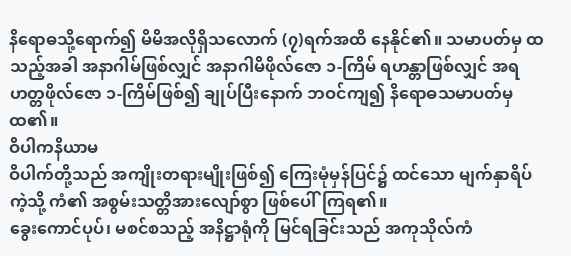နိရောဓသို့ရောက်၍ မိမိအလိုရှိသလောက် (၇)ရက်အထိ နေနိုင်၏။ သမာပတ်မှ ထသည့်အခါ အနာဂါမ်ဖြစ်လျှင် အနာဂါမိဖိုလ်ဇော ၁-ကြိမ် ရဟန္တာဖြစ်လျှင် အရဟတ္တဖိုလ်ဇော ၁-ကြိမ်ဖြစ်၍ ချုပ်ပြီးနောက် ဘဝင်ကျ၍ နိရောဓသမာပတ်မှ ထ၏။
ဝိပါကနိယာမ
ဝိပါက်တို့သည် အကျိုးတရားမျိုးဖြစ်၍ ကြေးမုံမှန်ပြင်၌ ထင်သော မျက်နှာရိပ်ကဲ့သို့ ကံ၏ အစွမ်းသတ္တိအားလျော်စွာ ဖြစ်ပေါ်ကြရ၏။
ခွေးကောင်ပုပ်၊ မစင်စသည့် အနိဋ္ဌာရုံကို မြင်ရခြင်းသည် အကုသိုလ်ကံ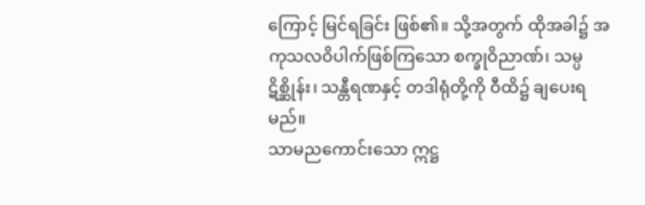ကြောင့် မြင်ရခြင်း ဖြစ်၏။ သို့အတွက် ထိုအခါ၌ အကုသလဝိပါက်ဖြစ်ကြသော စက္ခုဝိညာဏ်၊ သမ္ပဋိစ္ဆိုန်း၊ သန္တီရဏနှင့် တဒါရုံတို့ကို ဝီထိ၌ ချပေးရမည်။
သာမညကောင်းသော ဣဋ္ဌ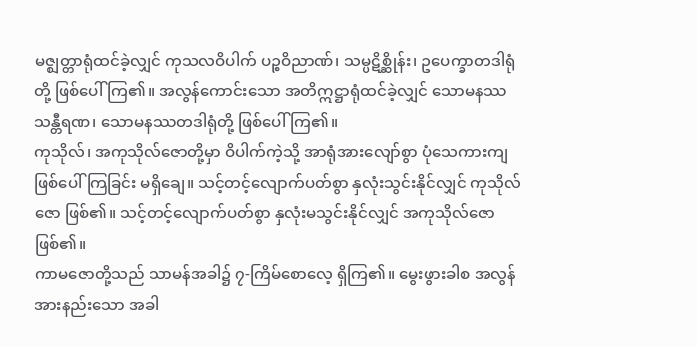မဇ္ဈတ္တာရုံထင်ခဲ့လျှင် ကုသလဝိပါက် ပဉ္စဝိညာဏ်၊ သမ္ပဋိစ္ဆိုန်း၊ ဥပေက္ခာတဒါရုံတို့ ဖြစ်ပေါ်ကြ၏။ အလွန်ကောင်းသော အတိဣဋ္ဌာရုံထင်ခဲ့လျှင် သောမနဿသန္တီရဏ၊ သောမနဿတဒါရုံတို့ ဖြစ်ပေါ်ကြ၏။
ကုသိုလ်၊ အကုသိုလ်ဇောတို့မှာ ဝိပါက်ကဲ့သို့ အာရုံအားလျော်စွာ ပုံသေကားကျ ဖြစ်ပေါ်ကြခြင်း မရှိချေ။ သင့်တင့်လျောက်ပတ်စွာ နှလုံးသွင်းနိုင်လျှင် ကုသိုလ်ဇော ဖြစ်၏။ သင့်တင့်လျောက်ပတ်စွာ နှလုံးမသွင်းနိုင်လျှင် အကုသိုလ်ဇောဖြစ်၏။
ကာမဇောတို့သည် သာမန်အခါ၌ ၇-ကြိမ်စောလေ့ ရှိကြ၏။ မွေးဖွားခါစ အလွန်အားနည်းသော အခါ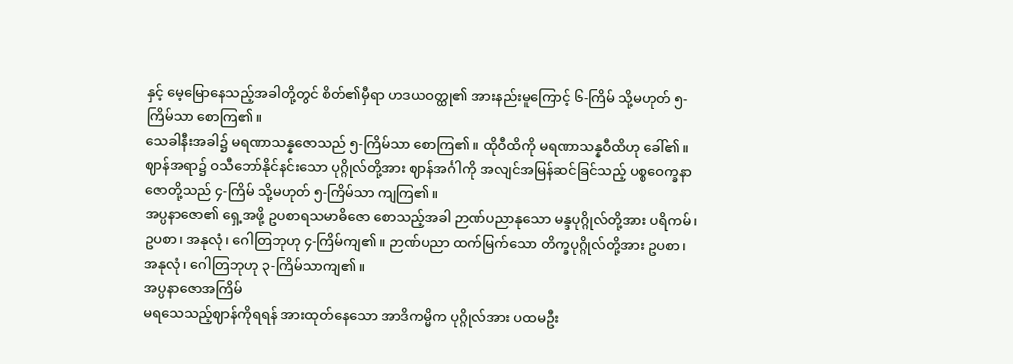နှင့် မေ့မြောနေသည့်အခါတို့တွင် စိတ်၏မှီရာ ဟဒယဝတ္ထု၏ အားနည်းမူကြောင့် ၆-ကြိမ် သို့မဟုတ် ၅-ကြိမ်သာ စောကြ၏။
သေခါနီးအခါ၌ မရဏာသန္နဇောသည် ၅-ကြိမ်သာ စောကြ၏။ ထိုဝီထိကို မရဏာသန္နဝီထိဟု ခေါ်၏။
ဈာန်အရာ၌ ဝသီဘော်နိုင်နင်းသော ပုဂ္ဂိုလ်တို့အား ဈာန်အင်္ဂါကို အလျင်အမြန်ဆင်ခြင်သည့် ပစ္စဝေက္ခနာဇောတို့သည် ၄-ကြိမ် သို့မဟုတ် ၅-ကြိမ်သာ ကျကြ၏။
အပ္ပနာဇော၏ ရှေ့အဖို့ ဥပစာရသမာဓိဇော စောသည့်အခါ ဉာဏ်ပညာနုသော မန္ဒပုဂ္ဂိုလ်တို့အား ပရိကမ်၊ ဥပစာ၊ အနုလုံ၊ ဂေါတြဘုဟု ၄-ကြိမ်ကျ၏။ ဉာဏ်ပညာ ထက်မြက်သော တိက္ခပုဂ္ဂိုလ်တို့အား ဥပစာ၊ အနုလုံ၊ ဂေါတြဘုဟု ၃-ကြိမ်သာကျ၏။
အပ္ပနာဇောအကြိမ်
မရသေသည့်ဈာန်ကိုရရန် အားထုတ်နေသော အာဒိကမ္မိက ပုဂ္ဂိုလ်အား ပထမဦး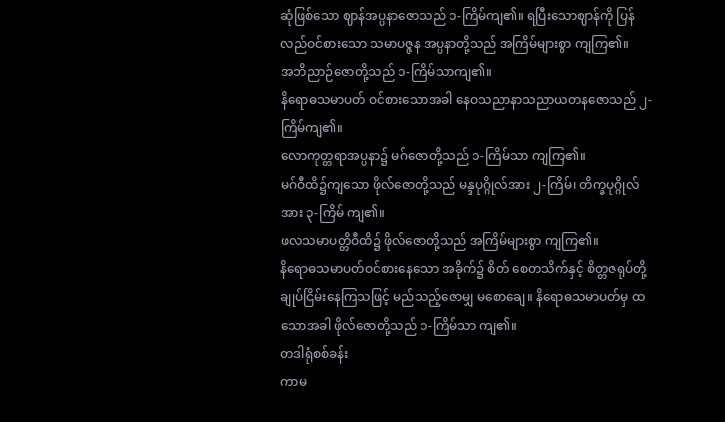ဆုံဖြစ်သော ဈာန်အပ္ပနာဇောသည် ၁-ကြိမ်ကျ၏။ ရပြီးသောဈာန်ကို ပြန်လည်ဝင်စားသော သမာပဇ္ဇန အပ္ပနာတို့သည် အကြိမ်များစွာ ကျကြ၏။
အဘိညာဉ်ဇောတို့သည် ၁-ကြိမ်သာကျ၏။
နိရောဓသမာပတ် ဝင်စားသောအခါ နေဝသညာနာသညာယတနဇောသည် ၂-ကြိမ်ကျ၏။
လောကုတ္တရာအပ္ပနာ၌ မဂ်ဇောတို့သည် ၁-ကြိမ်သာ ကျကြ၏။
မဂ်ဝီထိ၌ကျသော ဖိုလ်ဇောတို့သည် မန္ဒပုဂ္ဂိုလ်အား ၂-ကြိမ်၊ တိက္ခပုဂ္ဂိုလ်အား ၃-ကြိမ် ကျ၏။
ဖလသမာပတ္တိဝီထိ၌ ဖိုလ်ဇောတို့သည် အကြိမ်များစွာ ကျကြ၏။
နိရောဓသမာပတ်ဝင်စားနေသော အခိုက်၌ စိတ် စေတသိက်နှင့် စိတ္တဇရုပ်တို့ ချုပ်ငြိမ်းနေကြသဖြင့် မည်သည့်ဇောမျှ မစောချေ။ နိရောဓသမာပတ်မှ ထသောအခါ ဖိုလ်ဇောတို့သည် ၁-ကြိမ်သာ ကျ၏။
တဒါရုံစစ်ခန်း
ကာမ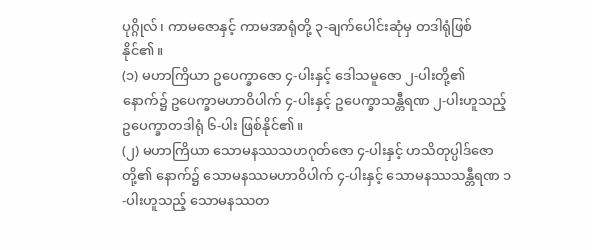ပုဂ္ဂိုလ်၊ ကာမဇောနှင့် ကာမအာရုံတို့ ၃-ချက်ပေါင်းဆုံမှ တဒါရုံဖြစ်နိုင်၏။
(၁) မဟာကြိယာ ဥပေက္ခာဇော ၄-ပါးနှင့် ဒေါသမူဇော ၂-ပါးတို့၏ နောက်၌ ဥပေက္ခာမဟာဝိပါက် ၄-ပါးနှင့် ဥပေက္ခာသန္တီရဏ ၂-ပါးဟူသည့် ဥပေက္ခာတဒါရုံ ၆-ပါး ဖြစ်နိုင်၏။
(၂) မဟာကြိယာ သောမနဿသဟဂုတ်ဇော ၄-ပါးနှင့် ဟသိတုပ္ပါဒ်ဇောတို့၏ နောက်၌ သောမနဿမဟာဝိပါက် ၄-ပါးနှင့် သောမနဿသန္တီရဏ ၁-ပါးဟူသည့် သောမနဿတ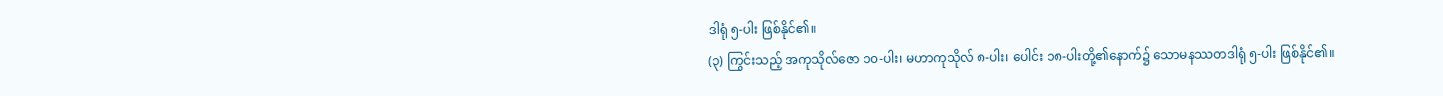ဒါရုံ ၅-ပါး ဖြစ်နိုင်၏။
(၃) ကြွင်းသည့် အကုသိုလ်ဇော ၁၀-ပါး၊ မဟာကုသိုလ် ၈-ပါး၊ ပေါင်း ၁၈-ပါးတို့၏နောက်၌ သောမနဿတဒါရုံ ၅-ပါး ဖြစ်နိုင်၏။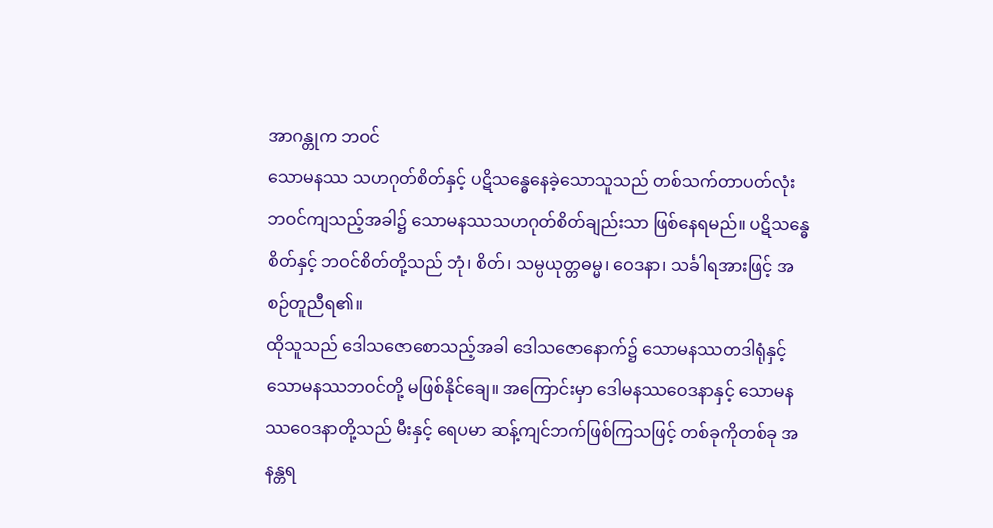အာဂန္တုက ဘဝင်
သောမနဿ သဟဂုတ်စိတ်နှင့် ပဋိသန္ဓေနေခဲ့သောသူသည် တစ်သက်တာပတ်လုံး ဘဝင်ကျသည့်အခါ၌ သောမနဿသဟဂုတ်စိတ်ချည်းသာ ဖြစ်နေရမည်။ ပဋိသန္ဓေစိတ်နှင့် ဘဝင်စိတ်တို့သည် ဘုံ၊ စိတ်၊ သမ္ပယုတ္တဓမ္မ၊ ဝေဒနာ၊ သင်္ခါရအားဖြင့် အစဉ်တူညီရ၏။
ထိုသူသည် ဒေါသဇောစောသည့်အခါ ဒေါသဇောနောက်၌ သောမနဿတဒါရုံနှင့် သောမနဿဘဝင်တို့ မဖြစ်နိုင်ချေ။ အကြောင်းမှာ ဒေါမနဿဝေဒနာနှင့် သောမနဿဝေဒနာတို့သည် မီးနှင့် ရေပမာ ဆန့်ကျင်ဘက်ဖြစ်ကြသဖြင့် တစ်ခုကိုတစ်ခု အနန္တရ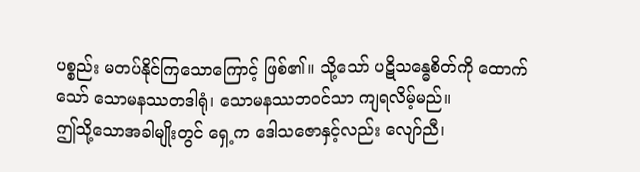ပစ္စည်း မတပ်နိုင်ကြသောကြောင့် ဖြစ်၏။ သို့သော် ပဋိသန္ဓေစိတ်ကို ထောက်သော် သောမနဿတဒါရုံ၊ သောမနဿဘဝင်သာ ကျရလိမ့်မည်။
ဤသို့သောအခါမျိုးတွင် ရှေ့က ဒေါသဇောနှင့်လည်း လျော်ညီ၊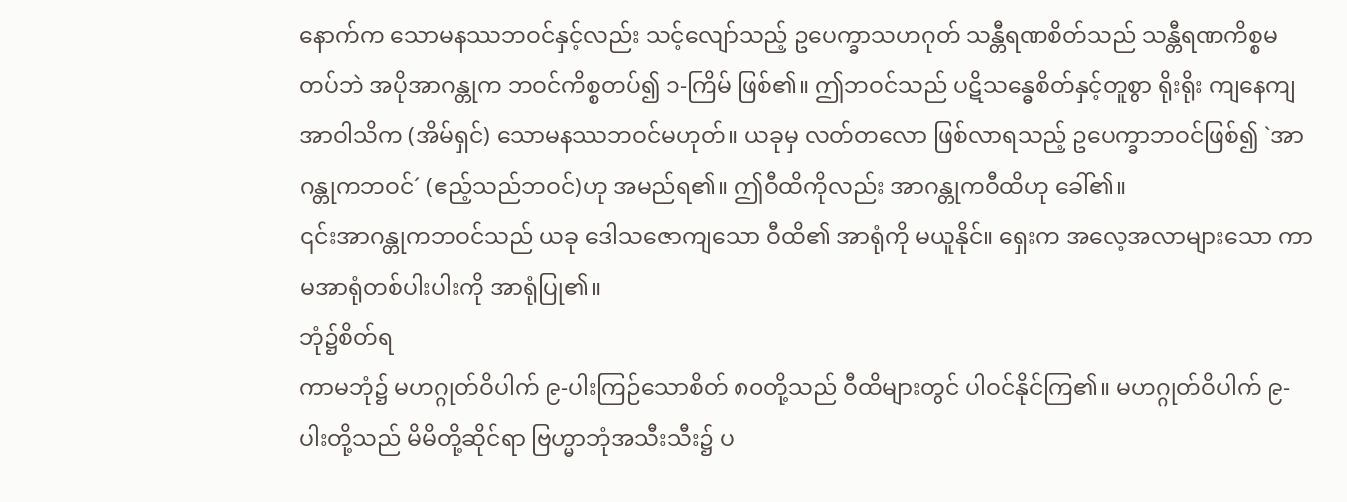နောက်က သောမနဿဘဝင်နှင့်လည်း သင့်လျော်သည့် ဥပေက္ခာသဟဂုတ် သန္တီရဏစိတ်သည် သန္တီရဏကိစ္စမတပ်ဘဲ အပိုအာဂန္တုက ဘဝင်ကိစ္စတပ်၍ ၁-ကြိမ် ဖြစ်၏။ ဤဘဝင်သည် ပဋိသန္ဓေစိတ်နှင့်တူစွာ ရိုးရိုး ကျနေကျ အာဝါသိက (အိမ်ရှင်) သောမနဿဘဝင်မဟုတ်။ ယခုမှ လတ်တလော ဖြစ်လာရသည့် ဥပေက္ခာဘဝင်ဖြစ်၍ `အာဂန္တုကဘဝင်´ (ဧည့်သည်ဘဝင်)ဟု အမည်ရ၏။ ဤဝီထိကိုလည်း အာဂန္တုကဝီထိဟု ခေါ်၏။
၎င်းအာဂန္တုကဘဝင်သည် ယခု ဒေါသဇောကျသော ဝီထိ၏ အာရုံကို မယူနိုင်။ ရှေးက အလေ့အလာများသော ကာမအာရုံတစ်ပါးပါးကို အာရုံပြု၏။
ဘုံ၌စိတ်ရ
ကာမဘုံ၌ မဟဂ္ဂုတ်ဝိပါက် ၉-ပါးကြဉ်သောစိတ် ၈၀တို့သည် ဝီထိများတွင် ပါဝင်နိုင်ကြ၏။ မဟဂ္ဂုတ်ဝိပါက် ၉-ပါးတို့သည် မိမိတို့ဆိုင်ရာ ဗြဟ္မာဘုံအသီးသီး၌ ပ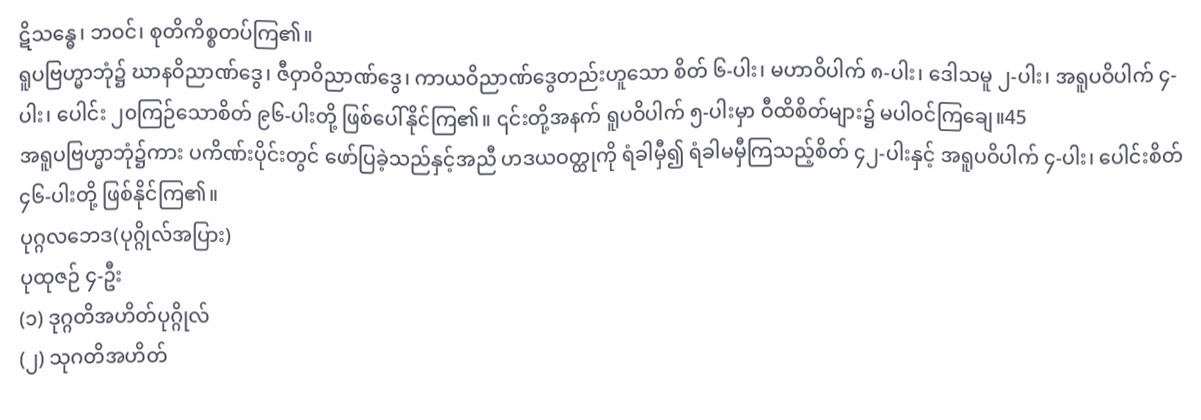ဋိသန္ဓေ၊ ဘဝင်၊ စုတိကိစ္စတပ်ကြ၏။
ရူပဗြဟ္မာဘုံ၌ ဃာနဝိညာဏ်ဒွေ၊ ဇီဝှာဝိညာဏ်ဒွေ၊ ကာယဝိညာဏ်ဒွေတည်းဟူသော စိတ် ၆-ပါး၊ မဟာဝိပါက် ၈-ပါး၊ ဒေါသမူ ၂-ပါး၊ အရူပဝိပါက် ၄-ပါး၊ ပေါင်း ၂၀ကြဉ်သောစိတ် ၉၆-ပါးတို့ ဖြစ်ပေါ်နိုင်ကြ၏။ ၎င်းတို့အနက် ရူပဝိပါက် ၅-ပါးမှာ ဝီထိစိတ်များ၌ မပါဝင်ကြချေ။45
အရူပဗြဟ္မာဘုံ၌ကား ပကိဏ်းပိုင်းတွင် ဖော်ပြခဲ့သည်နှင့်အညီ ဟဒယဝတ္ထုကို ရံခါမှီ၍ ရံခါမမှီကြသည့်စိတ် ၄၂-ပါးနှင့် အရူပဝိပါက် ၄-ပါး၊ ပေါင်းစိတ် ၄၆-ပါးတို့ ဖြစ်နိုင်ကြ၏။
ပုဂ္ဂလဘေဒ(ပုဂ္ဂိုလ်အပြား)
ပုထုဇဉ် ၄-ဦး
(၁) ဒုဂ္ဂတိအဟိတ်ပုဂ္ဂိုလ်
(၂) သုဂတိအဟိတ်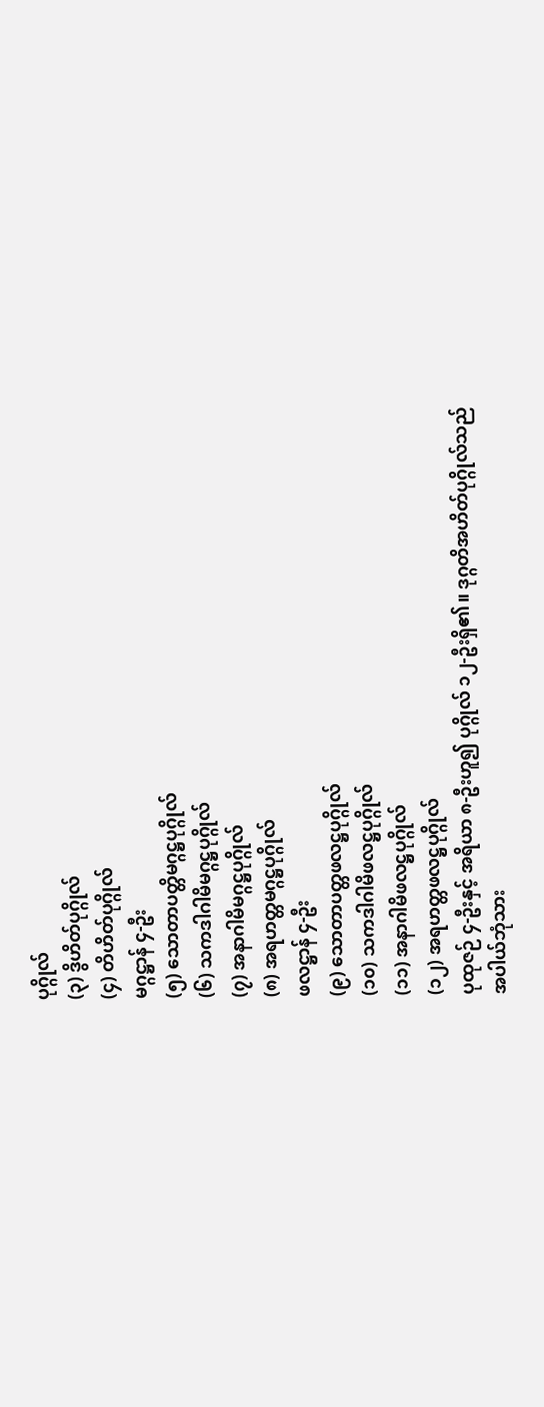ပုဂ္ဂိုလ်
(၃) ဒွိဟိတ်ပုဂ္ဂိုလ်
(၄) တိဟိတ်ပုဂ္ဂိုလ်
မဂ္ဂဋ္ဌာန် ၄-ဦး
(၅) သောတာပတ္တိမဂ္ဂဋ္ဌပုဂ္ဂိုလ်
(၆) သကဒါဂါမိမဂ္ဂဋ္ဌပုဂ္ဂိုလ်
(၇) အနာဂါမိမဂ္ဂဋ္ဌပုဂ္ဂိုလ်
(၈) အရဟတ္တမဂ္ဂဋ္ဌပုဂ္ဂိုလ်
ဖလဋ္ဌာန် ၄-ဦး
(၉) သောတာပတ္တဖလဋ္ဌပုဂ္ဂိုလ်
(၁၀) သကဒါဂါမိဖလဋ္ဌပုဂ္ဂိုလ်
(၁၁) အနာဂါမိဖလဋ္ဌပုဂ္ဂိုလ်
(၁၂) အရဟတ္တဖလဋ္ဌပုဂ္ဂိုလ်
ပုထုဇဉ် ၄-ဦးနှင့် အရိယာ ၈-ဦးဟူ၍ ပုဂ္ဂိုလ် ၁၂-ဦးရှိ၏။ ဒုဂ္ဂတိအဟိတ်ပုဂ္ဂိုလ်သည် အပါယ်ဘုံသား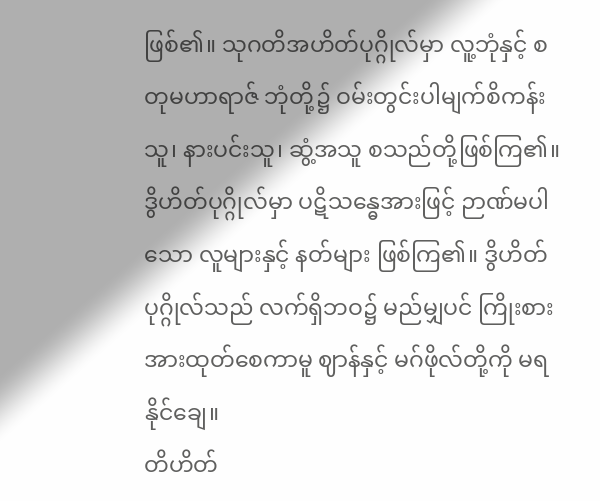ဖြစ်၏။ သုဂတိအဟိတ်ပုဂ္ဂိုလ်မှာ လူ့ဘုံနှင့် စတုမဟာရာဇ် ဘုံတို့၌ ဝမ်းတွင်းပါမျက်စိကန်းသူ၊ နားပင်းသူ၊ ဆွံ့အသူ စသည်တို့ဖြစ်ကြ၏။
ဒွိဟိတ်ပုဂ္ဂိုလ်မှာ ပဋိသန္ဓေအားဖြင့် ဉာဏ်မပါသော လူများနှင့် နတ်များ ဖြစ်ကြ၏။ ဒွိဟိတ်ပုဂ္ဂိုလ်သည် လက်ရှိဘဝ၌ မည်မျှပင် ကြိုးစားအားထုတ်စေကာမူ ဈာန်နှင့် မဂ်ဖိုလ်တို့ကို မရနိုင်ချေ။
တိဟိတ်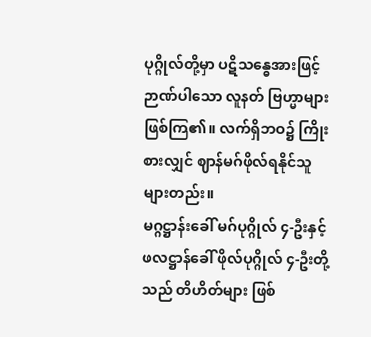ပုဂ္ဂိုလ်တို့မှာ ပဋိသန္ဓေအားဖြင့် ဉာဏ်ပါသော လူနတ် ဗြဟ္မာများဖြစ်ကြ၏။ လက်ရှိဘဝ၌ ကြိုးစားလျှင် ဈာန်မဂ်ဖိုလ်ရနိုင်သူများတည်း။
မဂ္ဂဋ္ဌာန်းခေါ် မဂ်ပုဂ္ဂိုလ် ၄-ဦးနှင့် ဖလဋ္ဌာန်ခေါ် ဖိုလ်ပုဂ္ဂိုလ် ၄-ဦးတို့သည် တိဟိတ်များ ဖြစ်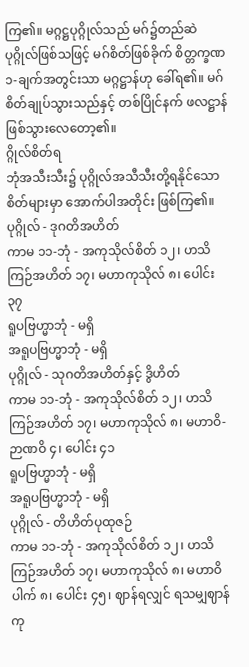ကြ၏။ မဂ္ဂဋ္ဌပုဂ္ဂိုလ်သည် မဂ်၌တည်ဆဲ ပုဂ္ဂိုလ်ဖြစ်သဖြင့် မဂ်စိတ်ဖြစ်ခိုက် စိတ္တက္ခဏ ၁-ချက်အတွင်းသာ မဂ္ဂဋ္ဌာန်ဟု ခေါ်ရ၏။ မဂ်စိတ်ချုပ်သွားသည်နှင့် တစ်ပြိုင်နက် ဖလဋ္ဌာန်ဖြစ်သွားလေတော့၏။
ဂ္ဂိုလ်စိတ်ရ
ဘုံအသီးသီး၌ ပုဂ္ဂိုလ်အသီသီးတို့ရနိုင်သော စိတ်များမှာ အောက်ပါအတိုင်း ဖြစ်ကြ၏။
ပုဂ္ဂိုလ် - ဒုဂတိအဟိတ်
ကာမ ၁၁-ဘုံ - အကုသိုလ်စိတ် ၁၂၊ ဟသိကြဉ်အဟိတ် ၁၇၊ မဟာကုသိုလ် ၈၊ ပေါင်း ၃၇
ရူပဗြဟ္မာဘုံ - မရှိ
အရူပဗြဟ္မာဘုံ - မရှိ
ပုဂ္ဂိုလ် - သုဂတိအဟိတ်နှင့် ဒွိဟိတ်
ကာမ ၁၁-ဘုံ - အကုသိုလ်စိတ် ၁၂၊ ဟသိကြဉ်အဟိတ် ၁၇၊ မဟာကုသိုလ် ၈၊ မဟာဝိ-ဉာဏဝိ ၄၊ ပေါင်း ၄၁
ရူပဗြဟ္မာဘုံ - မရှိ
အရူပဗြဟ္မာဘုံ - မရှိ
ပုဂ္ဂိုလ် - တိဟိတ်ပုထုဇဉ်
ကာမ ၁၁-ဘုံ - အကုသိုလ်စိတ် ၁၂၊ ဟသိကြဉ်အဟိတ် ၁၇၊ မဟာကုသိုလ် ၈၊ မဟာဝိပါက် ၈၊ ပေါင်း ၄၅၊ ဈာန်ရလျှင် ရသမျှဈာန်ကု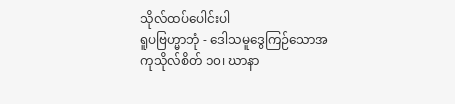သိုလ်ထပ်ပေါင်းပါ
ရူပဗြဟ္မာဘုံ - ဒေါသမူဒွေကြဉ်သောအကုသိုလ်စိတ် ၁၀၊ ဃာနာ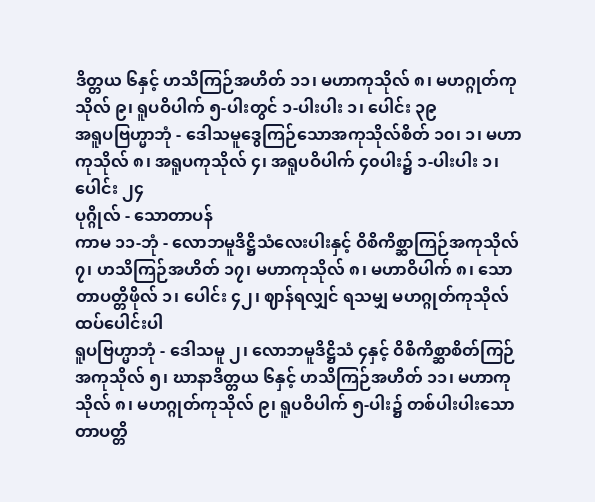ဒိတ္တယ ၆နှင့် ဟသိကြဉ်အဟိတ် ၁၁၊ မဟာကုသိုလ် ၈၊ မဟဂ္ဂုတ်ကုသိုလ် ၉၊ ရူပဝိပါက် ၅-ပါးတွင် ၁-ပါးပါး ၁၊ ပေါင်း ၃၉
အရူပဗြဟ္မာဘုံ - ဒေါသမူဒွေကြဉ်သောအကုသိုလ်စိတ် ၁၀၊ ၁၊ မဟာကုသိုလ် ၈၊ အရူပကုသိုလ် ၄၊ အရူပဝိပါက် ၄၀ပါး၌ ၁-ပါးပါး ၁၊ ပေါင်း ၂၄
ပုဂ္ဂိုလ် - သောတာပန်
ကာမ ၁၁-ဘုံ - လောဘမူဒိဋ္ဌိသံလေးပါးနှင့် ဝိစိကိစ္ဆာကြဉ်အကုသိုလ် ၇၊ ဟသိကြဉ်အဟိတ် ၁၇၊ မဟာကုသိုလ် ၈၊ မဟာဝိပါက် ၈၊ သောတာပတ္တိဖိုလ် ၁၊ ပေါင်း ၄၂၊ ဈာန်ရလျှင် ရသမျှ မဟဂ္ဂုတ်ကုသိုလ်ထပ်ပေါင်းပါ
ရူပဗြဟ္မာဘုံ - ဒေါသမူ ၂၊ လောဘမူဒိဋ္ဌိသံ ၄နှင့် ဝိစိကိစ္ဆာစိတ်ကြဉ်အကုသိုလ် ၅၊ ဃာနာဒိတ္တယ ၆နှင့် ဟသိကြဉ်အဟိတ် ၁၁၊ မဟာကုသိုလ် ၈၊ မဟဂ္ဂုတ်ကုသိုလ် ၉၊ ရူပဝိပါက် ၅-ပါး၌ တစ်ပါးပါးသောတာပတ္တိ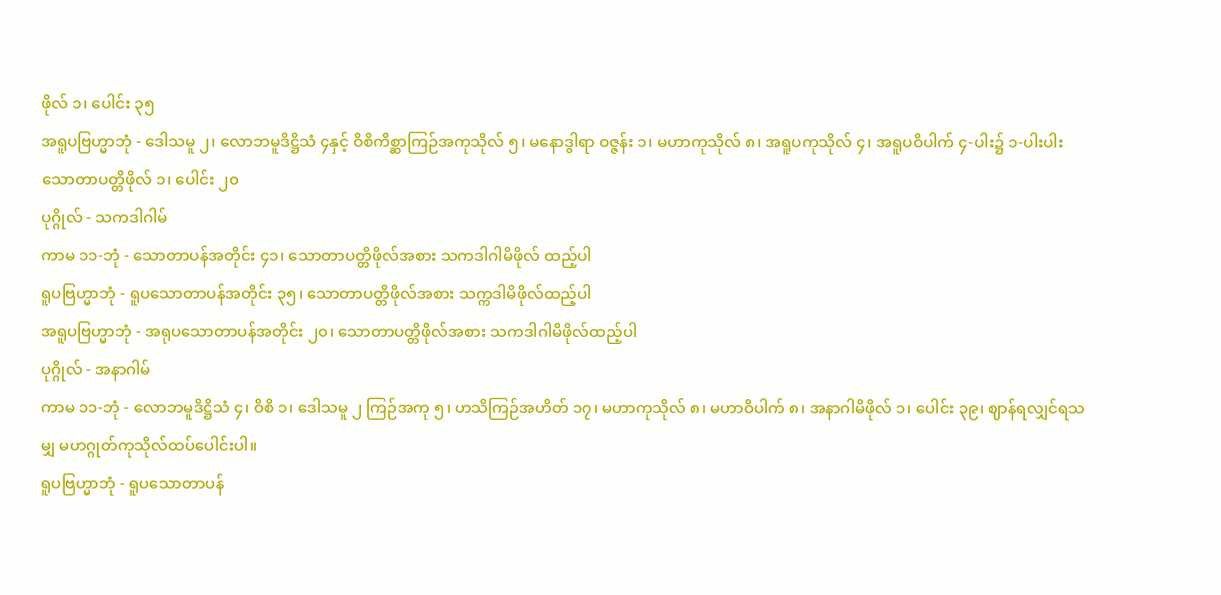ဖိုလ် ၁၊ ပေါင်း ၃၅
အရူပဗြဟ္မာဘုံ - ဒေါသမူ ၂၊ လောဘမူဒိဋ္ဌိသံ ၄နှင့် ဝိစိကိစ္ဆာကြဉ်အကုသိုလ် ၅၊ မနောဒွါရာ ဝဇ္ဇန်း ၁၊ မဟာကုသိုလ် ၈၊ အရူပကုသိုလ် ၄၊ အရူပဝိပါက် ၄-ပါး၌ ၁-ပါးပါးသောတာပတ္တိဖိုလ် ၁၊ ပေါင်း ၂၀
ပုဂ္ဂိုလ် - သကဒါဂါမ်
ကာမ ၁၁-ဘုံ - သောတာပန်အတိုင်း ၄၁၊ သောတာပတ္တိဖိုလ်အစား သကဒါဂါမိဖိုလ် ထည့်ပါ
ရူပဗြဟ္မာဘုံ - ရူပသောတာပန်အတိုင်း ၃၅၊ သောတာပတ္တိဖိုလ်အစား သက္ကဒါမိဖိုလ်ထည့်ပါ
အရူပဗြဟ္မာဘုံ - အရုပသောတာပန်အတိုင်း ၂၀၊ သောတာပတ္တိဖိုလ်အစား သကဒါဂါမိဖိုလ်ထည့်ပါ
ပုဂ္ဂိုလ် - အနာဂါမ်
ကာမ ၁၁-ဘုံ - လောဘမူဒိဋ္ဌိသံ ၄၊ ဝိစိ ၁၊ ဒေါသမူ ၂ ကြဉ်အကု ၅၊ ဟသိကြဉ်အဟိတ် ၁၇၊ မဟာကုသိုလ် ၈၊ မဟာဝိပါက် ၈၊ အနာဂါမိဖိုလ် ၁၊ ပေါင်း ၃၉၊ ဈာန်ရလျှင်ရသမျှ မဟဂ္ဂုတ်ကုသိုလ်ထပ်ပေါင်းပါ။
ရူပဗြဟ္မာဘုံ - ရူပသောတာပန်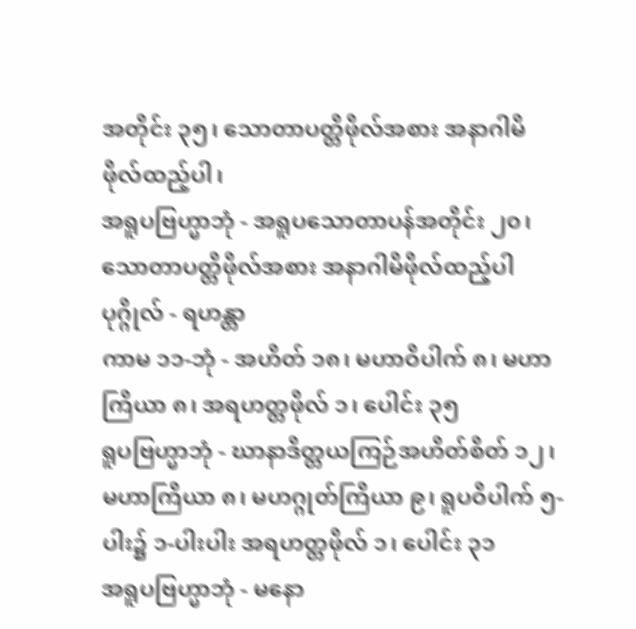အတိုင်း ၃၅၊ သောတာပတ္တိဖိုလ်အစား အနာဂါမိဖိုလ်ထည့်ပါ၊
အရူပဗြဟ္မာဘုံ - အရူပသောတာပန်အတိုင်း ၂၀၊ သောတာပတ္တိဖိုလ်အစား အနာဂါမိဖိုလ်ထည့်ပါ
ပုဂ္ဂိုလ် - ရဟန္တာ
ကာမ ၁၁-ဘုံ - အဟိတ် ၁၈၊ မဟာဝိပါက် ၈၊ မဟာကြိယာ ၈၊ အရဟတ္တဖိုလ် ၁၊ ပေါင်း ၃၅
ရူပဗြဟ္မာဘုံ - ဃာနာဒိတ္တယကြဉ်အဟိတ်စိတ် ၁၂၊ မဟာကြိယာ ၈၊ မဟဂ္ဂုတ်ကြိယာ ၉၊ ရူပဝိပါက် ၅-ပါး၌ ၁-ပါးပါး အရဟတ္တဖိုလ် ၁၊ ပေါင်း ၃၁
အရူပဗြဟ္မာဘုံ - မနော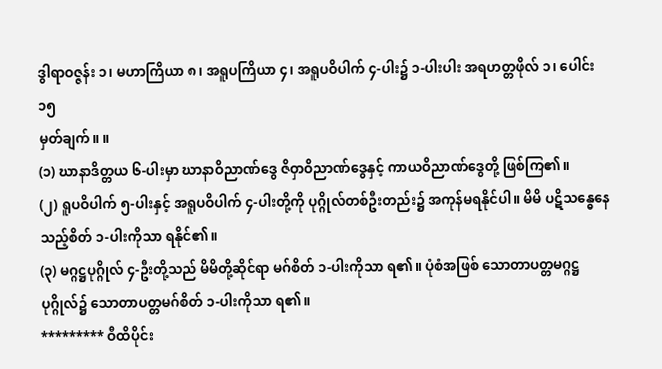ဒွါရာဝဇ္ဇန်း ၁၊ မဟာကြိယာ ၈၊ အရူပကြိယာ ၄၊ အရူပဝိပါက် ၄-ပါး၌ ၁-ပါးပါး အရဟတ္တဖိုလ် ၁၊ ပေါင်း ၁၅
မှတ်ချက်။ ။
(၁) ဃာနာဒိတ္တယ ၆-ပါးမှာ ဃာနာဝိညာဏ်ဒွေ ဇိဝှာဝိညာဏ်ဒွေနှင့် ကာယဝိညာဏ်ဒွေတို့ ဖြစ်ကြ၏။
(၂) ရူပဝိပါက် ၅-ပါးနှင့် အရူပဝိပါက် ၄-ပါးတို့ကို ပုဂ္ဂိုလ်တစ်ဦးတည်း၌ အကုန်မရနိုင်ပါ။ မိမိ ပဋိသန္ဓေနေသည့်စိတ် ၁-ပါးကိုသာ ရနိုင်၏။
(၃) မဂ္ဂဋ္ဌပုဂ္ဂိုလ် ၄-ဦးတို့သည် မိမိတို့ဆိုင်ရာ မဂ်စိတ် ၁-ပါးကိုသာ ရ၏။ ပုံစံအဖြစ် သောတာပတ္တမဂ္ဂဋ္ဌပုဂ္ဂိုလ်၌ သောတာပတ္တမဂ်စိတ် ၁-ပါးကိုသာ ရ၏။
********* ဝီထိပိုင်း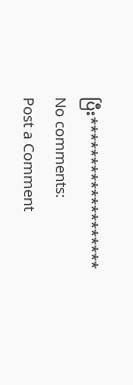ပြီး*******************
No comments:
Post a Comment